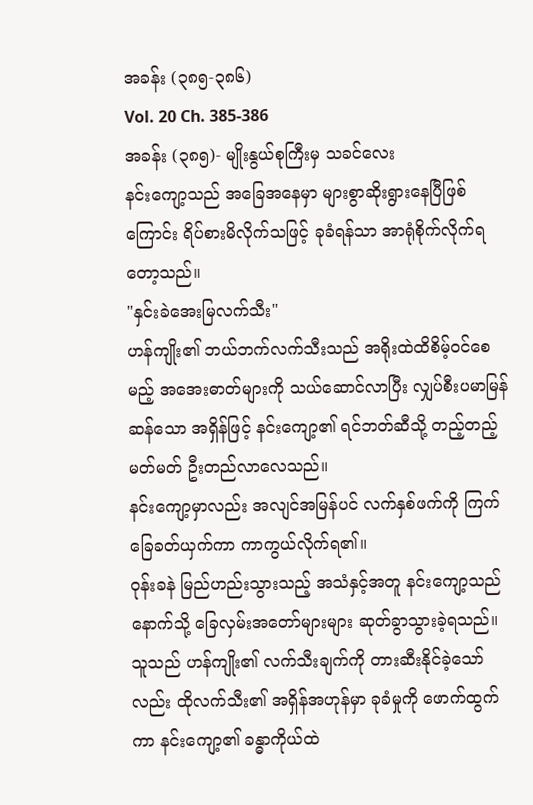အခန်း (၃၈၅-၃၈၆)
Vol. 20 Ch. 385-386
အခန်း (၃၈၅)- မျိုးနွယ်စုကြီးမှ သခင်လေး
နင်းကျော့သည် အခြေအနေမှာ များစွာဆိုးရွားနေပြီဖြစ်ကြောင်း ရိပ်စားမိလိုက်သဖြင့် ခုခံရန်သာ အာရုံစိုက်လိုက်ရတော့သည်။
"နှင်းခဲအေးမြလက်သီး"
ဟန်ကျိုး၏ ဘယ်ဘက်လက်သီးသည် အရိုးထဲထိစိမ့်ဝင်စေမည့် အအေးဓာတ်များကို သယ်ဆောင်လာပြီး လျှပ်စီးပမာမြန်ဆန်သော အရှိန်ဖြင့် နင်းကျော့၏ ရင်ဘတ်ဆီသို့ တည့်တည့်မတ်မတ် ဦးတည်လာလေသည်။
နင်းကျော့မှာလည်း အလျင်အမြန်ပင် လက်နှစ်ဖက်ကို ကြက်ခြေခတ်ယှက်ကာ ကာကွယ်လိုက်ရ၏။
ဝုန်းခနဲ မြည်ဟည်းသွားသည့် အသံနှင့်အတူ နင်းကျော့သည် နောက်သို့ ခြေလှမ်းအတော်များများ ဆုတ်ခွာသွားခဲ့ရသည်။
သူသည် ဟန်ကျိုး၏ လက်သီးချက်ကို တားဆီးနိုင်ခဲ့သော်လည်း ထိုလက်သီး၏ အရှိန်အဟုန်မှာ ခုခံမှုကို ဖောက်ထွက်ကာ နင်းကျော့၏ ခန္ဓာကိုယ်ထဲ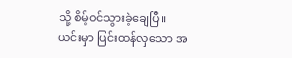သို့ စိမ့်ဝင်သွားခဲ့ချေပြီ။
ယင်းမှာ ပြင်းထန်လှသော အ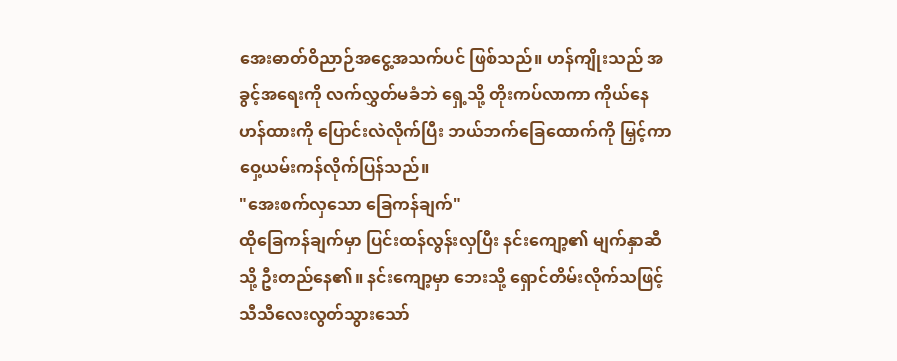အေးဓာတ်ဝိညာဉ်အငွေ့အသက်ပင် ဖြစ်သည်။ ဟန်ကျိုးသည် အခွင့်အရေးကို လက်လွှတ်မခံဘဲ ရှေ့သို့ တိုးကပ်လာကာ ကိုယ်နေဟန်ထားကို ပြောင်းလဲလိုက်ပြီး ဘယ်ဘက်ခြေထောက်ကို မြှင့်ကာ ဝှေ့ယမ်းကန်လိုက်ပြန်သည်။
"အေးစက်လှသော ခြေကန်ချက်"
ထိုခြေကန်ချက်မှာ ပြင်းထန်လွန်းလှပြီး နင်းကျော့၏ မျက်နှာဆီသို့ ဦးတည်နေ၏။ နင်းကျော့မှာ ဘေးသို့ ရှောင်တိမ်းလိုက်သဖြင့် သီသီလေးလွတ်သွားသော်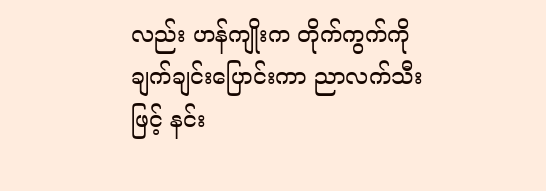လည်း ဟန်ကျိုးက တိုက်ကွက်ကို ချက်ချင်းပြောင်းကာ ညာလက်သီးဖြင့် နင်း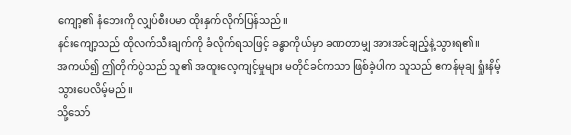ကျော့၏ နံဘေးကို လျှပ်စီးပမာ ထိုးနှက်လိုက်ပြန်သည်။
နင်းကျော့သည် ထိုလက်သီးချက်ကို ခံလိုက်ရသဖြင့် ခန္ဓာကိုယ်မှာ ခဏတာမျှ အားအင်ချည့်နဲ့သွားရ၏။
အကယ်၍ ဤတိုက်ပွဲသည် သူ၏ အထူးလေ့ကျင့်မှုများ မတိုင်ခင်ကသာ ဖြစ်ခဲ့ပါက သူသည် ဧကန်မုချ ရှုံးနိမ့်သွားပေလိမ့်မည်။
သို့သော်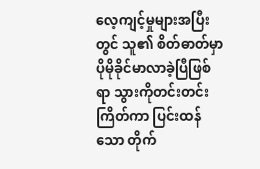လေ့ကျင့်မှုများအပြီးတွင် သူ၏ စိတ်ဓာတ်မှာ ပိုမိုခိုင်မာလာခဲ့ပြီဖြစ်ရာ သွားကိုတင်းတင်းကြိတ်ကာ ပြင်းထန်သော တိုက်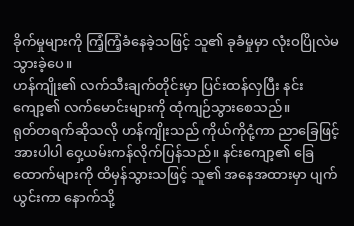ခိုက်မှုများကို ကြံ့ကြံ့ခံနေခဲ့သဖြင့် သူ၏ ခုခံမှုမှာ လုံးဝပြိုလဲမသွားခဲ့ပေ။
ဟန်ကျိုး၏ လက်သီးချက်တိုင်းမှာ ပြင်းထန်လှပြီး နင်းကျော့၏ လက်မောင်းများကို ထုံကျဉ်သွားစေသည်။
ရုတ်တရက်ဆိုသလို ဟန်ကျိုးသည် ကိုယ်ကိုငုံ့ကာ ညာခြေဖြင့် အားပါပါ ဝှေ့ယမ်းကန်လိုက်ပြန်သည်။ နင်းကျော့၏ ခြေထောက်များကို ထိမှန်သွားသဖြင့် သူ၏ အနေအထားမှာ ပျက်ယွင်းကာ နောက်သို့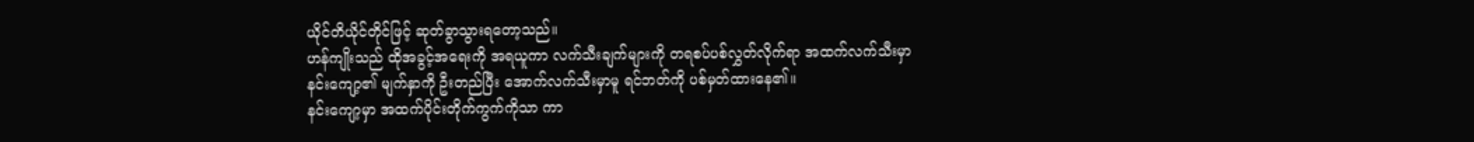ယိုင်တိယိုင်တိုင်ဖြင့် ဆုတ်ခွာသွားရတော့သည်။
ဟန်ကျိုးသည် ထိုအခွင့်အရေးကို အရယူကာ လက်သီးချက်များကို တရစပ်ပစ်လွှတ်လိုက်ရာ အထက်လက်သီးမှာ နင်းကျော့၏ မျက်နှာကို ဦးတည်ပြီး အောက်လက်သီးမှာမူ ရင်ဘတ်ကို ပစ်မှတ်ထားနေ၏။
နင်းကျော့မှာ အထက်ပိုင်းတိုက်ကွက်ကိုသာ ကာ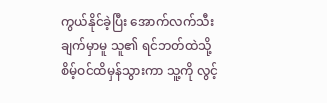ကွယ်နိုင်ခဲ့ပြီး အောက်လက်သီးချက်မှာမူ သူ၏ ရင်ဘတ်ထဲသို့ စိမ့်ဝင်ထိမှန်သွားကာ သူ့ကို လွင့်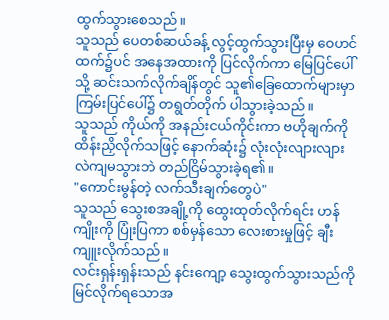ထွက်သွားစေသည်။
သူသည် ပေတစ်ဆယ်ခန့် လွင့်ထွက်သွားပြီးမှ ဝေဟင်ထက်၌ပင် အနေအထားကို ပြင်လိုက်ကာ မြေပြင်ပေါ်သို့ ဆင်းသက်လိုက်ချိန်တွင် သူ၏ခြေထောက်များမှာ ကြမ်းပြင်ပေါ်၌ တရွတ်တိုက် ပါသွားခဲ့သည်။
သူသည် ကိုယ်ကို အနည်းငယ်ကိုင်းကာ ဗဟိုချက်ကို ထိန်းညှိလိုက်သဖြင့် နောက်ဆုံး၌ လုံးလုံးလျားလျား လဲကျမသွားဘဲ တည်ငြိမ်သွားခဲ့ရ၏။
"ကောင်းမွန်တဲ့ လက်သီးချက်တွေပဲ"
သူသည် သွေးစအချို့ကို ထွေးထုတ်လိုက်ရင်း ဟန်ကျိုးကို ပြုံးပြကာ စစ်မှန်သော လေးစားမှုဖြင့် ချီးကျူးလိုက်သည်။
လင်းရှန်းရှန်းသည် နင်းကျော့ သွေးထွက်သွားသည်ကို မြင်လိုက်ရသောအ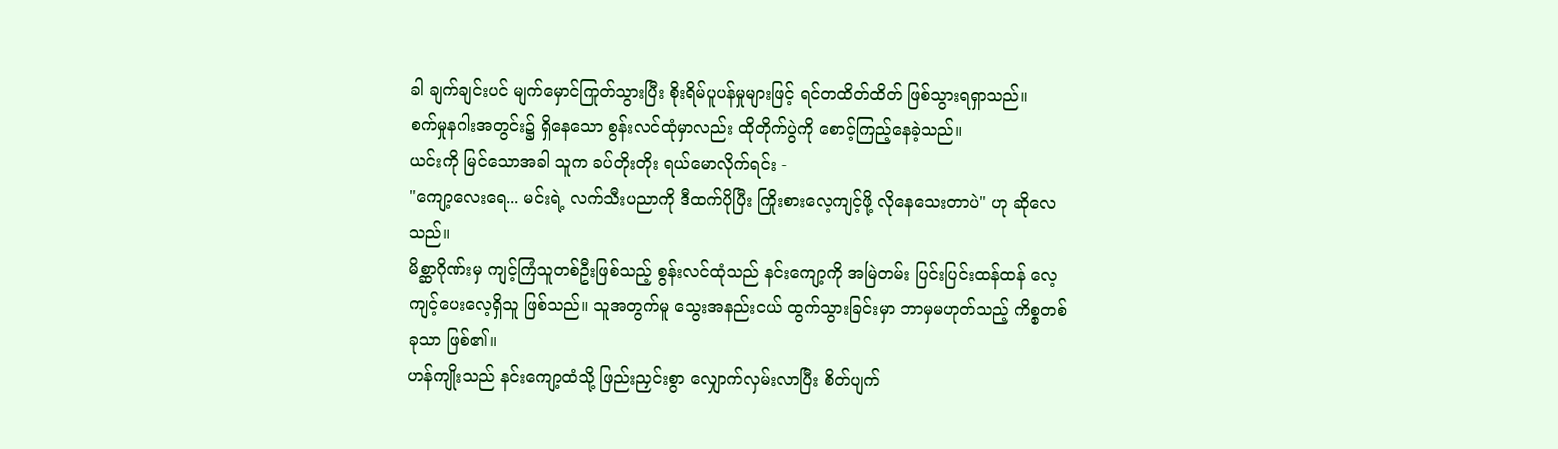ခါ ချက်ချင်းပင် မျက်မှောင်ကြုတ်သွားပြီး စိုးရိမ်ပူပန်မှုများဖြင့် ရင်တထိတ်ထိတ် ဖြစ်သွားရရှာသည်။
စက်မှုနဂါးအတွင်း၌ ရှိနေသော စွန်းလင်ထုံမှာလည်း ထိုတိုက်ပွဲကို စောင့်ကြည့်နေခဲ့သည်။
ယင်းကို မြင်သောအခါ သူက ခပ်တိုးတိုး ရယ်မောလိုက်ရင်း -
"ကျော့လေးရေ... မင်းရဲ့ လက်သီးပညာကို ဒီထက်ပိုပြီး ကြိုးစားလေ့ကျင့်ဖို့ လိုနေသေးတာပဲ" ဟု ဆိုလေသည်။
မိစ္ဆာဂိုဏ်းမှ ကျင့်ကြံသူတစ်ဦးဖြစ်သည့် စွန်းလင်ထုံသည် နင်းကျော့ကို အမြဲတမ်း ပြင်းပြင်းထန်ထန် လေ့ကျင့်ပေးလေ့ရှိသူ ဖြစ်သည်။ သူအတွက်မူ သွေးအနည်းငယ် ထွက်သွားခြင်းမှာ ဘာမှမဟုတ်သည့် ကိစ္စတစ်ခုသာ ဖြစ်၏။
ဟန်ကျိုးသည် နင်းကျော့ထံသို့ ဖြည်းညှင်းစွာ လျှောက်လှမ်းလာပြီး စိတ်ပျက်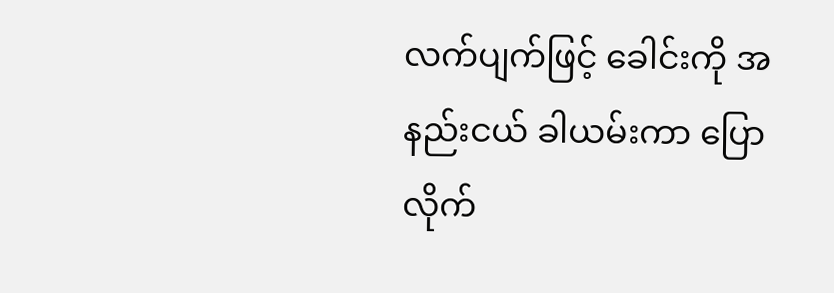လက်ပျက်ဖြင့် ခေါင်းကို အနည်းငယ် ခါယမ်းကာ ပြောလိုက်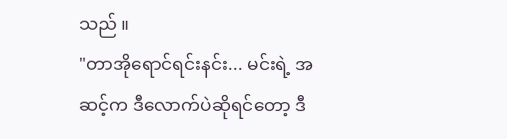သည် ။
"တာအိုရောင်ရင်းနင်း... မင်းရဲ့ အဆင့်က ဒီလောက်ပဲဆိုရင်တော့ ဒီ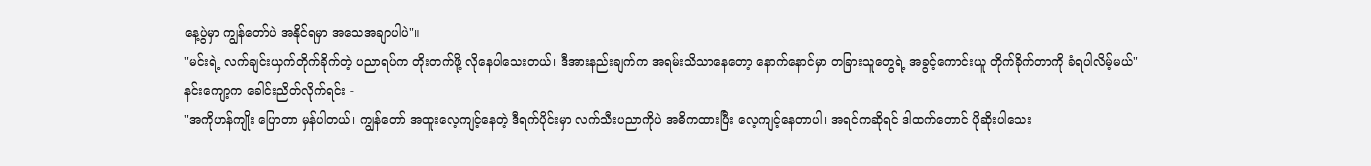နေ့ပွဲမှာ ကျွန်တော်ပဲ အနိုင်ရမှာ အသေအချာပါပဲ"။
"မင်းရဲ့ လက်ချင်းယှက်တိုက်ခိုက်တဲ့ ပညာရပ်က တိုးတက်ဖို့ လိုနေပါသေးတယ်၊ ဒီအားနည်းချက်က အရမ်းသိသာနေတော့ နောက်နောင်မှာ တခြားသူတွေရဲ့ အခွင့်ကောင်းယူ တိုက်ခိုက်တာကို ခံရပါလိမ့်မယ်"
နင်းကျော့က ခေါင်းညိတ်လိုက်ရင်း -
"အကိုဟန်ကျိုး ပြောတာ မှန်ပါတယ်၊ ကျွန်တော် အထူးလေ့ကျင့်နေတဲ့ ဒီရက်ပိုင်းမှာ လက်သီးပညာကိုပဲ အဓိကထားပြီး လေ့ကျင့်နေတာပါ၊ အရင်ကဆိုရင် ဒါထက်တောင် ပိုဆိုးပါသေး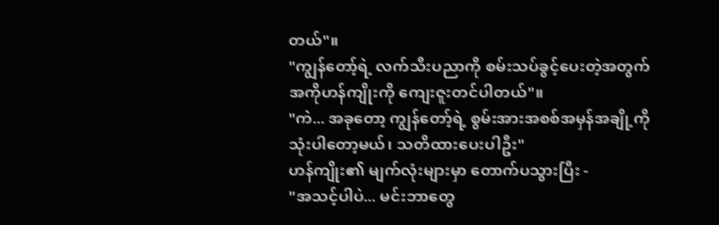တယ်"။
"ကျွန်တော့်ရဲ့ လက်သီးပညာကို စမ်းသပ်ခွင့်ပေးတဲ့အတွက် အကိုဟန်ကျိုးကို ကျေးဇူးတင်ပါတယ်"။
"ကဲ... အခုတော့ ကျွန်တော့်ရဲ့ စွမ်းအားအစစ်အမှန်အချို့ကို သုံးပါတော့မယ်၊ သတိထားပေးပါဦး"
ဟန်ကျိုး၏ မျက်လုံးများမှာ တောက်ပသွားပြီး -
"အသင့်ပါပဲ... မင်းဘာတွေ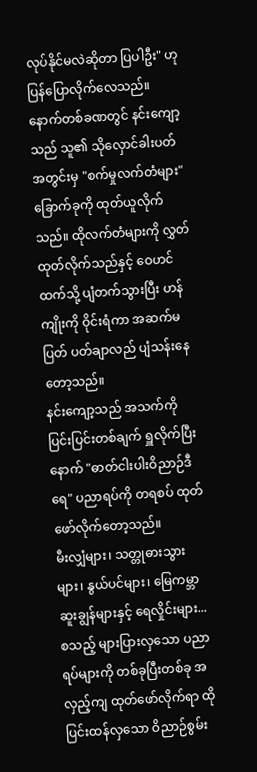လုပ်နိုင်မလဲဆိုတာ ပြပါဦး" ဟု ပြန်ပြောလိုက်လေသည်။
နောက်တစ်ခဏတွင် နင်းကျော့သည် သူ၏ သိုလှောင်ခါးပတ်အတွင်းမှ "စက်မှုလက်တံများ" ခြောက်ခုကို ထုတ်ယူလိုက်သည်။ ထိုလက်တံများကို လွှတ်ထုတ်လိုက်သည်နှင့် ဝေဟင်ထက်သို့ ပျံတက်သွားပြီး ဟန်ကျိုးကို ဝိုင်းရံကာ အဆက်မပြတ် ပတ်ချာလည် ပျံသန်းနေတော့သည်။
နင်းကျော့သည် အသက်ကို ပြင်းပြင်းတစ်ချက် ရှူလိုက်ပြီးနောက် "ဓာတ်ငါးပါးဝိညာဉ်ဒီရေ" ပညာရပ်ကို တရစပ် ထုတ်ဖော်လိုက်တော့သည်။
မီးလျှံများ၊ သတ္တုဓားသွားများ၊ နွယ်ပင်များ၊ မြေကမ္ဘာဆူးချွန်များနှင့် ရေလှိုင်းများ... စသည့် များပြားလှသော ပညာရပ်များကို တစ်ခုပြီးတစ်ခု အလှည့်ကျ ထုတ်ဖော်လိုက်ရာ ထိုပြင်းထန်လှသော ဝိညာဉ်စွမ်း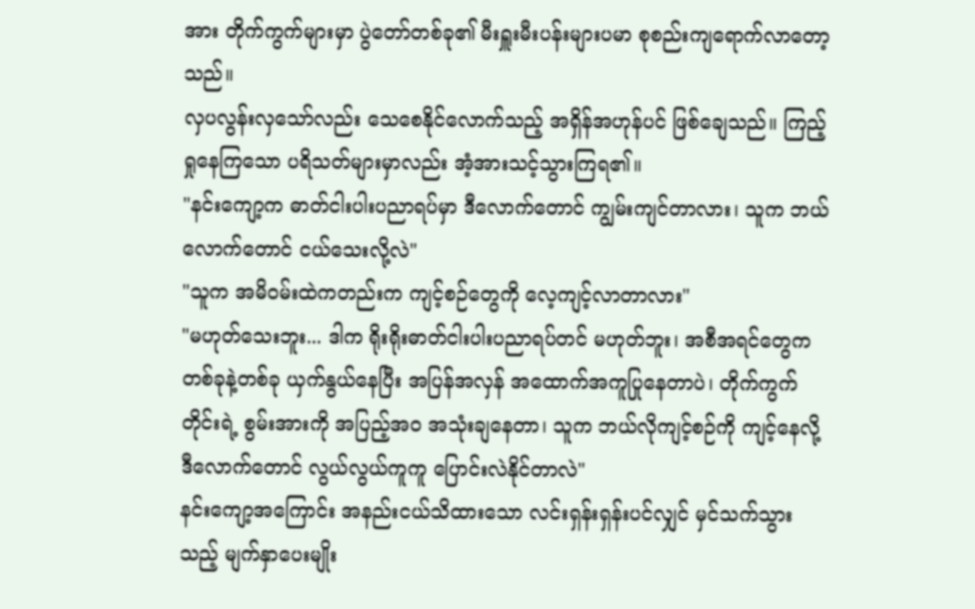အား တိုက်ကွက်များမှာ ပွဲတော်တစ်ခု၏ မီးရှူးမီးပန်းများပမာ စုစည်းကျရောက်လာတော့သည်။
လှပလွန်းလှသော်လည်း သေစေနိုင်လောက်သည့် အရှိန်အဟုန်ပင် ဖြစ်ချေသည်။ ကြည့်ရှုနေကြသော ပရိသတ်များမှာလည်း အံ့အားသင့်သွားကြရ၏။
"နင်းကျော့က ဓာတ်ငါးပါးပညာရပ်မှာ ဒီလောက်တောင် ကျွမ်းကျင်တာလား၊ သူက ဘယ်လောက်တောင် ငယ်သေးလို့လဲ"
"သူက အမိဝမ်းထဲကတည်းက ကျင့်စဉ်တွေကို လေ့ကျင့်လာတာလား"
"မဟုတ်သေးဘူး... ဒါက ရိုးရိုးဓာတ်ငါးပါးပညာရပ်တင် မဟုတ်ဘူး၊ အစီအရင်တွေက တစ်ခုနဲ့တစ်ခု ယှက်နွယ်နေပြီး အပြန်အလှန် အထောက်အကူပြုနေတာပဲ၊ တိုက်ကွက်တိုင်းရဲ့ စွမ်းအားကို အပြည့်အဝ အသုံးချနေတာ၊ သူက ဘယ်လိုကျင့်စဉ်ကို ကျင့်နေလို့ ဒီလောက်တောင် လွယ်လွယ်ကူကူ ပြောင်းလဲနိုင်တာလဲ"
နင်းကျော့အကြောင်း အနည်းငယ်သိထားသော လင်းရှန်းရှန်းပင်လျှင် မှင်သက်သွားသည့် မျက်နှာပေးမျိုး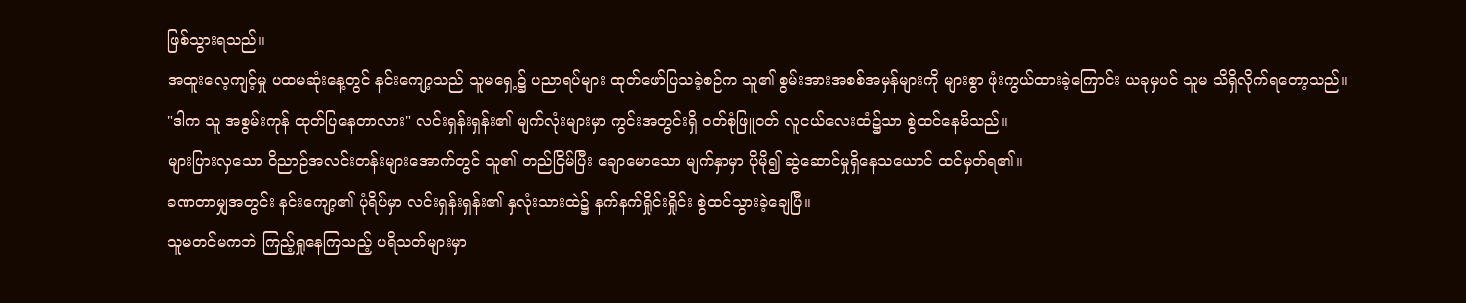ဖြစ်သွားရသည်။
အထူးလေ့ကျင့်မှု ပထမဆုံးနေ့တွင် နင်းကျော့သည် သူမရှေ့၌ ပညာရပ်များ ထုတ်ဖော်ပြသခဲ့စဉ်က သူ၏ စွမ်းအားအစစ်အမှန်များကို များစွာ ဖုံးကွယ်ထားခဲ့ကြောင်း ယခုမှပင် သူမ သိရှိလိုက်ရတော့သည်။
"ဒါက သူ အစွမ်းကုန် ထုတ်ပြနေတာလား" လင်းရှန်းရှန်း၏ မျက်လုံးများမှာ ကွင်းအတွင်းရှိ ဝတ်စုံဖြူဝတ် လူငယ်လေးထံ၌သာ စွဲထင်နေမိသည်။
များပြားလှသော ဝိညာဉ်အလင်းတန်းများအောက်တွင် သူ၏ တည်ငြိမ်ပြီး ချောမောသော မျက်နှာမှာ ပိုမို၍ ဆွဲဆောင်မှုရှိနေသယောင် ထင်မှတ်ရ၏။
ခဏတာမျှအတွင်း နင်းကျော့၏ ပုံရိပ်မှာ လင်းရှန်းရှန်း၏ နှလုံးသားထဲ၌ နက်နက်ရှိုင်းရှိုင်း စွဲထင်သွားခဲ့ချေပြီ။
သူမတင်မကဘဲ ကြည့်ရှုနေကြသည့် ပရိသတ်များမှာ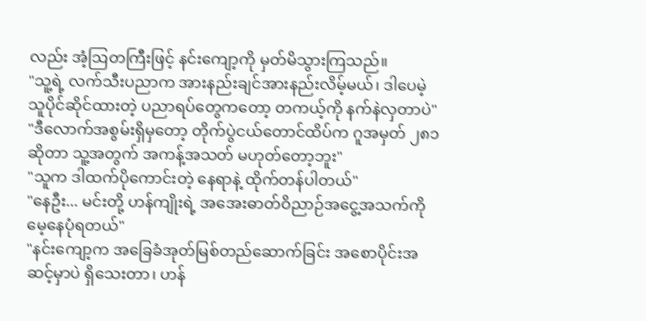လည်း အံ့ဩတကြီးဖြင့် နင်းကျော့ကို မှတ်မိသွားကြသည်။
"သူ့ရဲ့ လက်သီးပညာက အားနည်းချင်အားနည်းလိမ့်မယ်၊ ဒါပေမဲ့ သူပိုင်ဆိုင်ထားတဲ့ ပညာရပ်တွေကတော့ တကယ့်ကို နက်နဲလှတာပဲ"
"ဒီလောက်အစွမ်းရှိမှတော့ တိုက်ပွဲငယ်တောင်ထိပ်က ဂူအမှတ် ၂၈၁ ဆိုတာ သူ့အတွက် အကန့်အသတ် မဟုတ်တော့ဘူး"
"သူက ဒါထက်ပိုကောင်းတဲ့ နေရာနဲ့ ထိုက်တန်ပါတယ်"
"နေဦး... မင်းတို့ ဟန်ကျိုးရဲ့ အအေးဓာတ်ဝိညာဉ်အငွေ့အသက်ကို မေ့နေပုံရတယ်"
"နင်းကျော့က အခြေခံအုတ်မြစ်တည်ဆောက်ခြင်း အစောပိုင်းအဆင့်မှာပဲ ရှိသေးတာ၊ ဟန်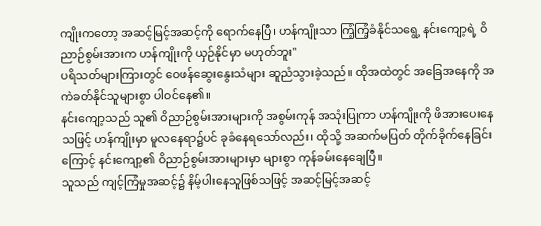ကျိုးကတော့ အဆင့်မြင့်အဆင့်ကို ရောက်နေပြီ၊ ဟန်ကျိုးသာ ကြံ့ကြံ့ခံနိုင်သရွေ့ နင်းကျော့ရဲ့ ဝိညာဉ်စွမ်းအားက ဟန်ကျိုးကို ယှဉ်နိုင်မှာ မဟုတ်ဘူး"
ပရိသတ်များကြားတွင် ဝေဖန်ဆွေးနွေးသံများ ဆူညံသွားခဲ့သည်။ ထိုအထဲတွင် အခြေအနေကို အကဲခတ်နိုင်သူများစွာ ပါဝင်နေ၏။
နင်းကျော့သည် သူ၏ ဝိညာဉ်စွမ်းအားများကို အစွမ်းကုန် အသုံးပြုကာ ဟန်ကျိုးကို ဖိအားပေးနေသဖြင့် ဟန်ကျိုးမှာ မူလနေရာ၌ပင် ခုခံနေရသော်လည်း၊ ထိုသို့ အဆက်မပြတ် တိုက်ခိုက်နေခြင်းကြောင့် နင်းကျော့၏ ဝိညာဉ်စွမ်းအားများမှာ များစွာ ကုန်ခမ်းနေချေပြီ။
သူသည် ကျင့်ကြံမှုအဆင့်၌ နိမ့်ပါးနေသူဖြစ်သဖြင့် အဆင့်မြင့်အဆင့်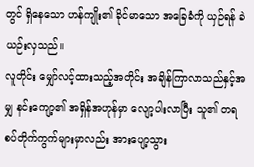တွင် ရှိနေသော ဟန်ကျိုး၏ ခိုင်မာသော အခြေခံကို ယှဉ်ရန် ခဲယဉ်းလှသည်။
လူတိုင်း မျှော်လင့်ထားသည့်အတိုင်း အချိန်ကြာလာသည်နှင့်အမျှ နင်းကျော့၏ အရှိန်အဟုန်မှာ လျော့ပါးလာပြီး သူ၏ တရစပ်တိုက်ကွက်များမှာလည်း အားပျော့သွား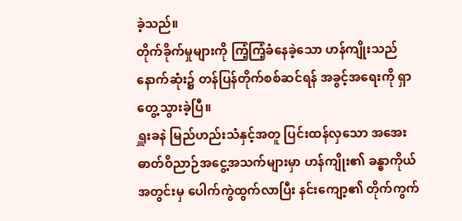ခဲ့သည်။
တိုက်ခိုက်မှုများကို ကြံ့ကြံ့ခံနေခဲ့သော ဟန်ကျိုးသည် နောက်ဆုံး၌ တန်ပြန်တိုက်စစ်ဆင်ရန် အခွင့်အရေးကို ရှာတွေ့သွားခဲ့ပြီ။
ရှူးခနဲ မြည်ဟည်းသံနှင့်အတူ ပြင်းထန်လှသော အအေးဓာတ်ဝိညာဉ်အငွေ့အသက်များမှာ ဟန်ကျိုး၏ ခန္ဓာကိုယ်အတွင်းမှ ပေါက်ကွဲထွက်လာပြီး နင်းကျော့၏ တိုက်ကွက်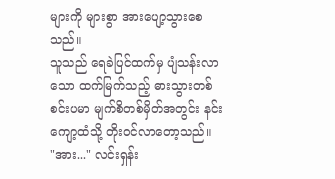များကို များစွာ အားပျော့သွားစေသည်။
သူသည် ရေခဲပြင်ထက်မှ ပျံသန်းလာသော ထက်မြက်သည့် ဓားသွားတစ်စင်းပမာ မျက်စိတစ်မှိတ်အတွင်း နင်းကျော့ထံသို့ တိုးဝင်လာတော့သည်။
"အား..." လင်းရှန်း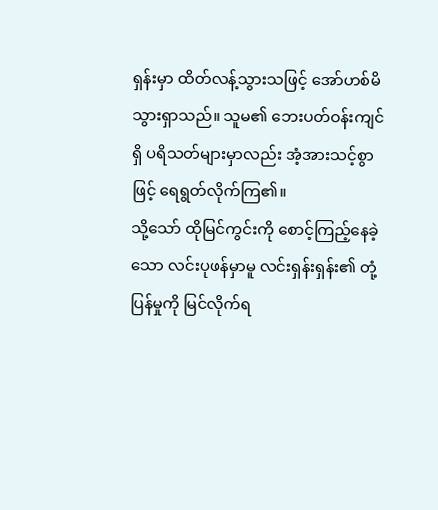ရှန်းမှာ ထိတ်လန့်သွားသဖြင့် အော်ဟစ်မိသွားရှာသည်။ သူမ၏ ဘေးပတ်ဝန်းကျင်ရှိ ပရိသတ်များမှာလည်း အံ့အားသင့်စွာဖြင့် ရေရွတ်လိုက်ကြ၏။
သို့သော် ထိုမြင်ကွင်းကို စောင့်ကြည့်နေခဲ့သော လင်းပုဖန်မှာမူ လင်းရှန်းရှန်း၏ တုံ့ပြန်မှုကို မြင်လိုက်ရ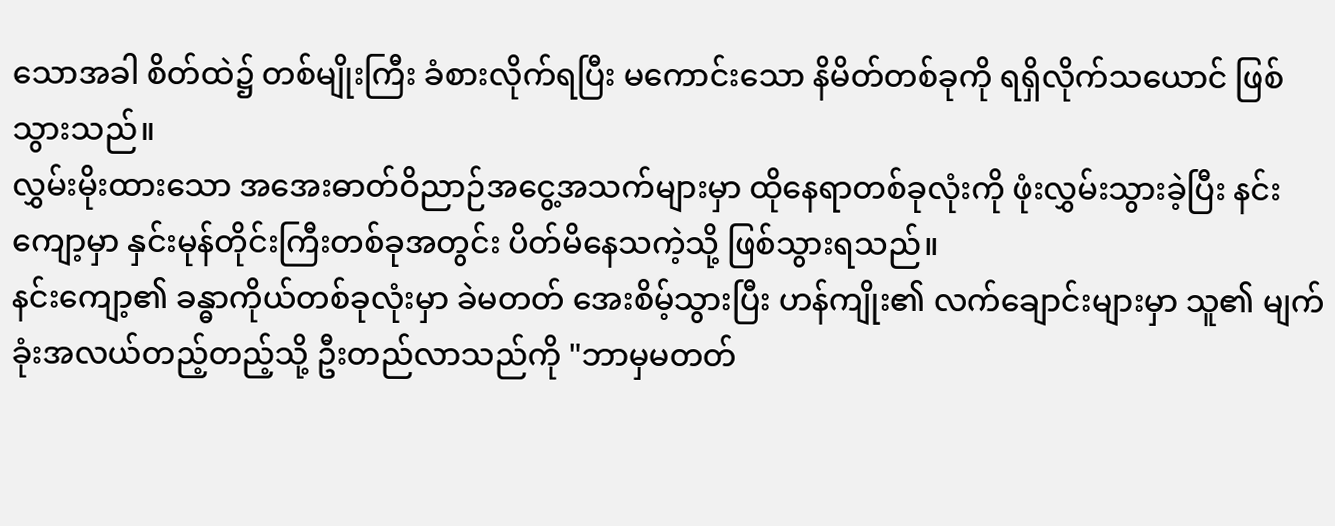သောအခါ စိတ်ထဲ၌ တစ်မျိုးကြီး ခံစားလိုက်ရပြီး မကောင်းသော နိမိတ်တစ်ခုကို ရရှိလိုက်သယောင် ဖြစ်သွားသည်။
လွှမ်းမိုးထားသော အအေးဓာတ်ဝိညာဉ်အငွေ့အသက်များမှာ ထိုနေရာတစ်ခုလုံးကို ဖုံးလွှမ်းသွားခဲ့ပြီး နင်းကျော့မှာ နှင်းမုန်တိုင်းကြီးတစ်ခုအတွင်း ပိတ်မိနေသကဲ့သို့ ဖြစ်သွားရသည်။
နင်းကျော့၏ ခန္ဓာကိုယ်တစ်ခုလုံးမှာ ခဲမတတ် အေးစိမ့်သွားပြီး ဟန်ကျိုး၏ လက်ချောင်းများမှာ သူ၏ မျက်ခုံးအလယ်တည့်တည့်သို့ ဦးတည်လာသည်ကို "ဘာမှမတတ်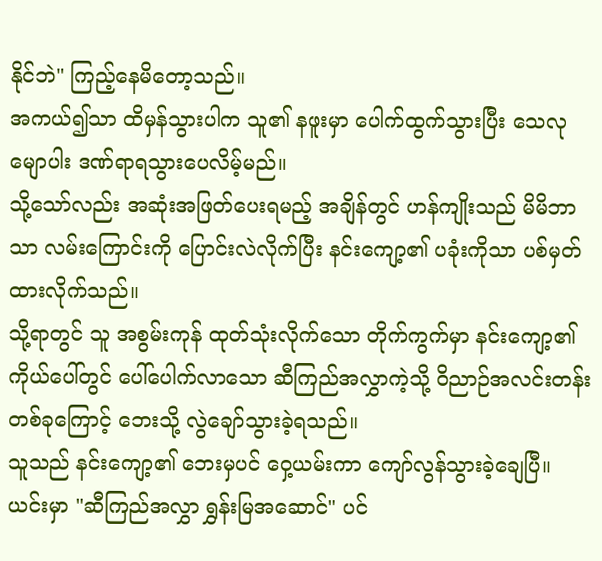နိုင်ဘဲ" ကြည့်နေမိတော့သည်။
အကယ်၍သာ ထိမှန်သွားပါက သူ၏ နဖူးမှာ ပေါက်ထွက်သွားပြီး သေလုမျောပါး ဒဏ်ရာရသွားပေလိမ့်မည်။
သို့သော်လည်း အဆုံးအဖြတ်ပေးရမည့် အချိန်တွင် ဟန်ကျိုးသည် မိမိဘာသာ လမ်းကြောင်းကို ပြောင်းလဲလိုက်ပြီး နင်းကျော့၏ ပခုံးကိုသာ ပစ်မှတ်ထားလိုက်သည်။
သို့ရာတွင် သူ အစွမ်းကုန် ထုတ်သုံးလိုက်သော တိုက်ကွက်မှာ နင်းကျော့၏ ကိုယ်ပေါ်တွင် ပေါ်ပေါက်လာသော ဆီကြည်အလွှာကဲ့သို့ ဝိညာဉ်အလင်းတန်းတစ်ခုကြောင့် ဘေးသို့ လွဲချော်သွားခဲ့ရသည်။
သူသည် နင်းကျော့၏ ဘေးမှပင် ဝှေ့ယမ်းကာ ကျော်လွန်သွားခဲ့ချေပြီ။
ယင်းမှာ "ဆီကြည်အလွှာ ရွှန်းမြအဆောင်" ပင်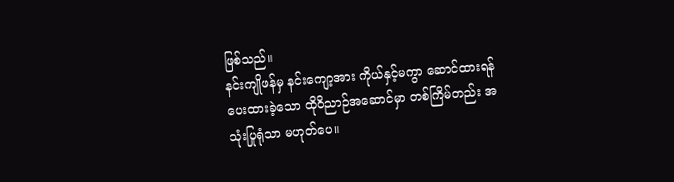ဖြစ်သည်။
နင်းကျိုဖန်မှ နင်းကျော့အား ကိုယ်နှင့်မကွာ ဆောင်ထားရန် ပေးထားခဲ့သော ထိုဝိညာဉ်အဆောင်မှာ တစ်ကြိမ်တည်း အသုံးပြုရုံသာ မဟုတ်ပေ။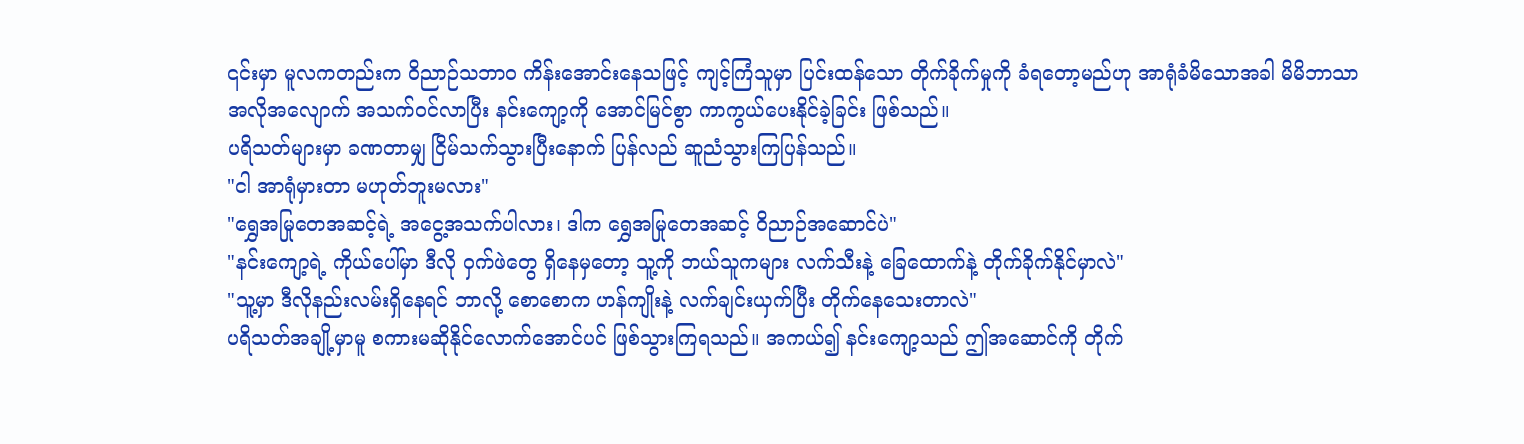၎င်းမှာ မူလကတည်းက ဝိညာဉ်သဘာဝ ကိန်းအောင်းနေသဖြင့် ကျင့်ကြံသူမှာ ပြင်းထန်သော တိုက်ခိုက်မှုကို ခံရတော့မည်ဟု အာရုံခံမိသောအခါ မိမိဘာသာ အလိုအလျောက် အသက်ဝင်လာပြီး နင်းကျော့ကို အောင်မြင်စွာ ကာကွယ်ပေးနိုင်ခဲ့ခြင်း ဖြစ်သည်။
ပရိသတ်များမှာ ခဏတာမျှ ငြိမ်သက်သွားပြီးနောက် ပြန်လည် ဆူညံသွားကြပြန်သည်။
"ငါ အာရုံမှားတာ မဟုတ်ဘူးမလား"
"ရွှေအမြုတေအဆင့်ရဲ့ အငွေ့အသက်ပါလား၊ ဒါက ရွှေအမြုတေအဆင့် ဝိညာဉ်အဆောင်ပဲ"
"နင်းကျော့ရဲ့ ကိုယ်ပေါ်မှာ ဒီလို ဝှက်ဖဲတွေ ရှိနေမှတော့ သူ့ကို ဘယ်သူကများ လက်သီးနဲ့ ခြေထောက်နဲ့ တိုက်ခိုက်နိုင်မှာလဲ"
"သူ့မှာ ဒီလိုနည်းလမ်းရှိနေရင် ဘာလို့ စောစောက ဟန်ကျိုးနဲ့ လက်ချင်းယှက်ပြီး တိုက်နေသေးတာလဲ"
ပရိသတ်အချို့မှာမူ စကားမဆိုနိုင်လောက်အောင်ပင် ဖြစ်သွားကြရသည်။ အကယ်၍ နင်းကျော့သည် ဤအဆောင်ကို တိုက်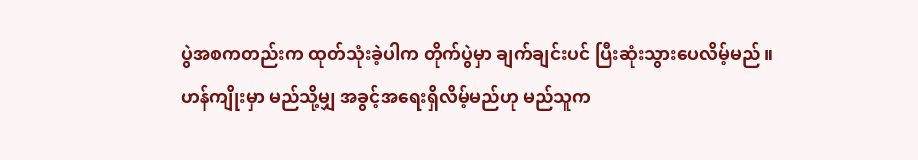ပွဲအစကတည်းက ထုတ်သုံးခဲ့ပါက တိုက်ပွဲမှာ ချက်ချင်းပင် ပြီးဆုံးသွားပေလိမ့်မည်။
ဟန်ကျိုးမှာ မည်သို့မျှ အခွင့်အရေးရှိလိမ့်မည်ဟု မည်သူက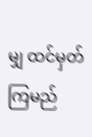မျှ ထင်မှတ်ကြမည်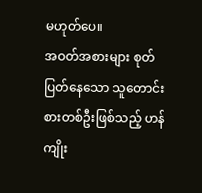မဟုတ်ပေ။
အဝတ်အစားများ စုတ်ပြတ်နေသော သူတောင်းစားတစ်ဦးဖြစ်သည့် ဟန်ကျိုး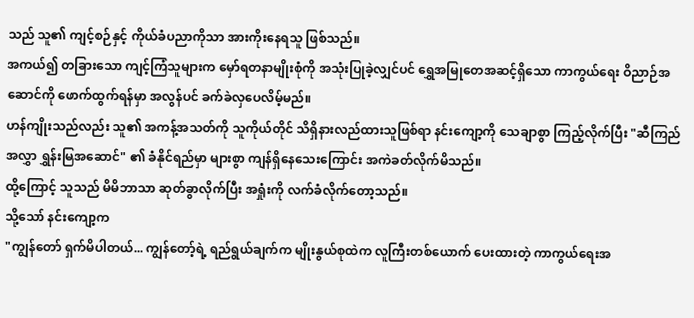သည် သူ၏ ကျင့်စဉ်နှင့် ကိုယ်ခံပညာကိုသာ အားကိုးနေရသူ ဖြစ်သည်။
အကယ်၍ တခြားသော ကျင့်ကြံသူများက မှော်ရတနာမျိုးစုံကို အသုံးပြုခဲ့လျှင်ပင် ရွှေအမြုတေအဆင့်ရှိသော ကာကွယ်ရေး ဝိညာဉ်အဆောင်ကို ဖောက်ထွက်ရန်မှာ အလွန်ပင် ခက်ခဲလှပေလိမ့်မည်။
ဟန်ကျိုးသည်လည်း သူ၏ အကန့်အသတ်ကို သူကိုယ်တိုင် သိရှိနားလည်ထားသူဖြစ်ရာ နင်းကျော့ကို သေချာစွာ ကြည့်လိုက်ပြီး "ဆီကြည်အလွှာ ရွှန်းမြအဆောင်" ၏ ခံနိုင်ရည်မှာ များစွာ ကျန်ရှိနေသေးကြောင်း အကဲခတ်လိုက်မိသည်။
ထို့ကြောင့် သူသည် မိမိဘာသာ ဆုတ်ခွာလိုက်ပြီး အရှုံးကို လက်ခံလိုက်တော့သည်။
သို့သော် နင်းကျော့က
"ကျွန်တော် ရှက်မိပါတယ်... ကျွန်တော့်ရဲ့ ရည်ရွယ်ချက်က မျိုးနွယ်စုထဲက လူကြီးတစ်ယောက် ပေးထားတဲ့ ကာကွယ်ရေးအ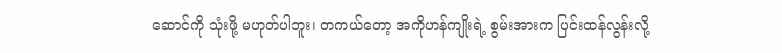ဆောင်ကို သုံးဖို့ မဟုတ်ပါဘူး၊ တကယ်တော့ အကိုဟန်ကျိုးရဲ့ စွမ်းအားက ပြင်းထန်လွန်းလို့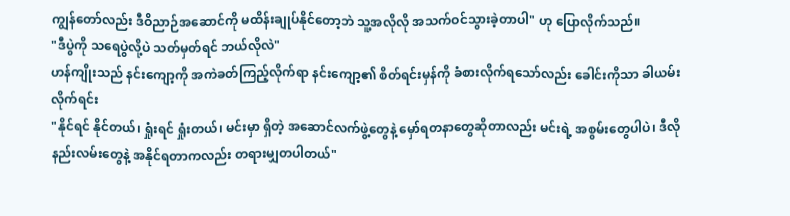ကျွန်တော်လည်း ဒီဝိညာဉ်အဆောင်ကို မထိန်းချုပ်နိုင်တော့ဘဲ သူ့အလိုလို အသက်ဝင်သွားခဲ့တာပါ" ဟု ပြောလိုက်သည်။
"ဒီပွဲကို သရေပွဲလို့ပဲ သတ်မှတ်ရင် ဘယ်လိုလဲ"
ဟန်ကျိုးသည် နင်းကျော့ကို အကဲခတ်ကြည့်လိုက်ရာ နင်းကျော့၏ စိတ်ရင်းမှန်ကို ခံစားလိုက်ရသော်လည်း ခေါင်းကိုသာ ခါယမ်းလိုက်ရင်း
"နိုင်ရင် နိုင်တယ်၊ ရှုံးရင် ရှုံးတယ်၊ မင်းမှာ ရှိတဲ့ အဆောင်လက်ဖွဲ့တွေနဲ့ မှော်ရတနာတွေဆိုတာလည်း မင်းရဲ့ အစွမ်းတွေပါပဲ၊ ဒီလိုနည်းလမ်းတွေနဲ့ အနိုင်ရတာကလည်း တရားမျှတပါတယ်"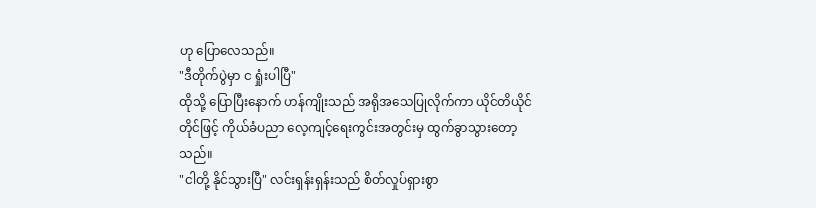ဟု ပြောလေသည်။
"ဒီတိုက်ပွဲမှာ င ရှုံးပါပြီ"
ထိုသို့ ပြောပြီးနောက် ဟန်ကျိုးသည် အရိုအသေပြုလိုက်ကာ ယိုင်တိယိုင်တိုင်ဖြင့် ကိုယ်ခံပညာ လေ့ကျင့်ရေးကွင်းအတွင်းမှ ထွက်ခွာသွားတော့သည်။
"ငါတို့ နိုင်သွားပြီ" လင်းရှန်းရှန်းသည် စိတ်လှုပ်ရှားစွာ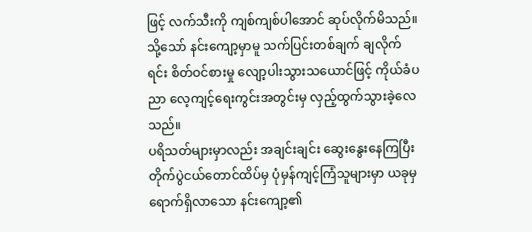ဖြင့် လက်သီးကို ကျစ်ကျစ်ပါအောင် ဆုပ်လိုက်မိသည်။ သို့သော် နင်းကျော့မှာမူ သက်ပြင်းတစ်ချက် ချလိုက်ရင်း စိတ်ဝင်စားမှု လျော့ပါးသွားသယောင်ဖြင့် ကိုယ်ခံပညာ လေ့ကျင့်ရေးကွင်းအတွင်းမှ လှည့်ထွက်သွားခဲ့လေသည်။
ပရိသတ်များမှာလည်း အချင်းချင်း ဆွေးနွေးနေကြပြီး တိုက်ပွဲငယ်တောင်ထိပ်မှ ပုံမှန်ကျင့်ကြံသူများမှာ ယခုမှ ရောက်ရှိလာသော နင်းကျော့၏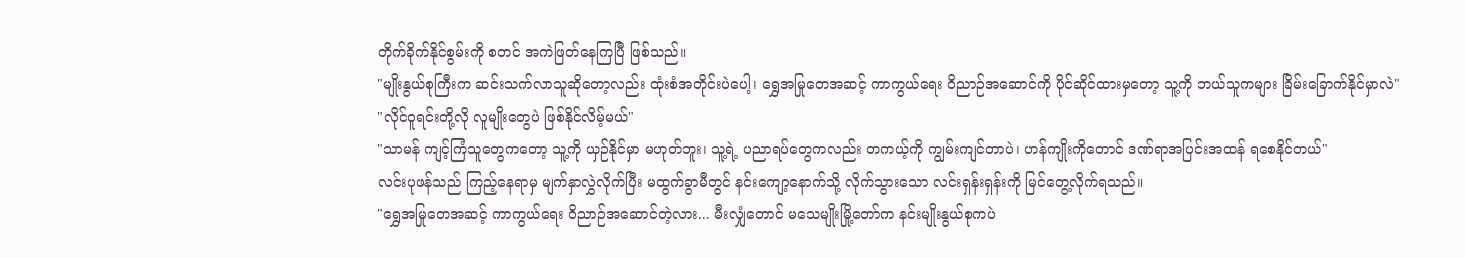တိုက်ခိုက်နိုင်စွမ်းကို စတင် အကဲဖြတ်နေကြပြီ ဖြစ်သည်။
"မျိုးနွယ်စုကြီးက ဆင်းသက်လာသူဆိုတော့လည်း ထုံးစံအတိုင်းပဲပေါ့၊ ရွှေအမြုတေအဆင့် ကာကွယ်ရေး ဝိညာဉ်အဆောင်ကို ပိုင်ဆိုင်ထားမှတော့ သူ့ကို ဘယ်သူကများ ခြိမ်းခြောက်နိုင်မှာလဲ"
"လိုင်ဝူရင်းတို့လို လူမျိုးတွေပဲ ဖြစ်နိုင်လိမ့်မယ်"
"သာမန် ကျင့်ကြံသူတွေကတော့ သူ့ကို ယှဉ်နိုင်မှာ မဟုတ်ဘူး၊ သူ့ရဲ့ ပညာရပ်တွေကလည်း တကယ့်ကို ကျွမ်းကျင်တာပဲ၊ ဟန်ကျိုးကိုတောင် ဒဏ်ရာအပြင်းအထန် ရစေနိုင်တယ်"
လင်းပုဖန်သည် ကြည့်နေရာမှ မျက်နှာလွှဲလိုက်ပြီး မထွက်ခွာမီတွင် နင်းကျော့နောက်သို့ လိုက်သွားသော လင်းရှန်းရှန်းကို မြင်တွေ့လိုက်ရသည်။
"ရွှေအမြုတေအဆင့် ကာကွယ်ရေး ဝိညာဉ်အဆောင်တဲ့လား... မီးလျှံတောင် မသေမျိုးမြို့တော်က နင်းမျိုးနွယ်စုကပဲ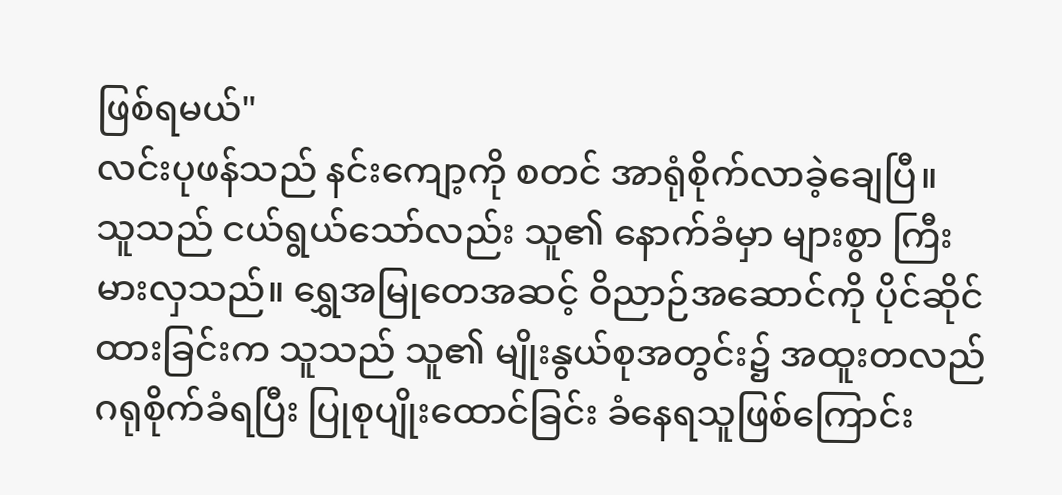ဖြစ်ရမယ်"
လင်းပုဖန်သည် နင်းကျော့ကို စတင် အာရုံစိုက်လာခဲ့ချေပြီ။
သူသည် ငယ်ရွယ်သော်လည်း သူ၏ နောက်ခံမှာ များစွာ ကြီးမားလှသည်။ ရွှေအမြုတေအဆင့် ဝိညာဉ်အဆောင်ကို ပိုင်ဆိုင်ထားခြင်းက သူသည် သူ၏ မျိုးနွယ်စုအတွင်း၌ အထူးတလည် ဂရုစိုက်ခံရပြီး ပြုစုပျိုးထောင်ခြင်း ခံနေရသူဖြစ်ကြောင်း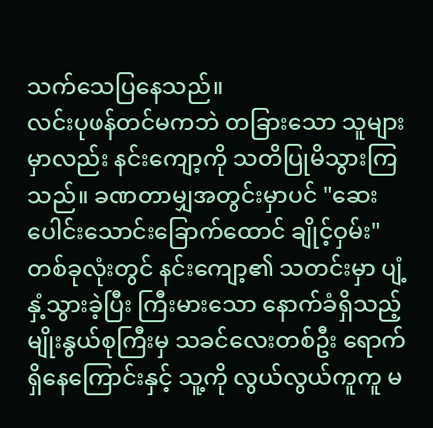သက်သေပြနေသည်။
လင်းပုဖန်တင်မကဘဲ တခြားသော သူများမှာလည်း နင်းကျော့ကို သတိပြုမိသွားကြသည်။ ခဏတာမျှအတွင်းမှာပင် "ဆေးပေါင်းသောင်းခြောက်ထောင် ချိုင့်ဝှမ်း" တစ်ခုလုံးတွင် နင်းကျော့၏ သတင်းမှာ ပျံ့နှံ့သွားခဲ့ပြီး ကြီးမားသော နောက်ခံရှိသည့် မျိုးနွယ်စုကြီးမှ သခင်လေးတစ်ဦး ရောက်ရှိနေကြောင်းနှင့် သူ့ကို လွယ်လွယ်ကူကူ မ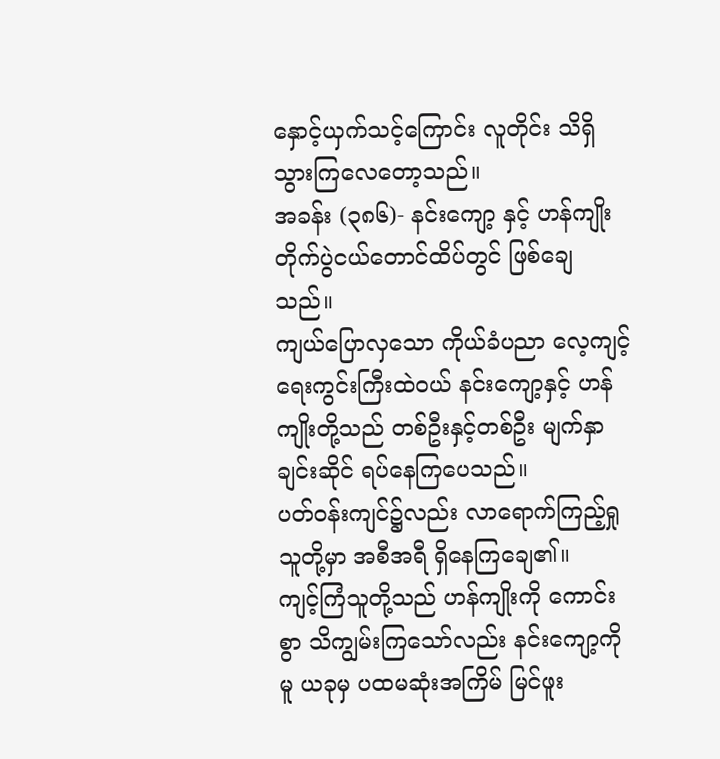နှောင့်ယှက်သင့်ကြောင်း လူတိုင်း သိရှိသွားကြလေတော့သည်။
အခန်း (၃၈၆)- နင်းကျော့ နှင့် ဟန်ကျိုး
တိုက်ပွဲငယ်တောင်ထိပ်တွင် ဖြစ်ချေသည်။
ကျယ်ပြောလှသော ကိုယ်ခံပညာ လေ့ကျင့်ရေးကွင်းကြီးထဲဝယ် နင်းကျော့နှင့် ဟန်ကျိုးတို့သည် တစ်ဦးနှင့်တစ်ဦး မျက်နှာချင်းဆိုင် ရပ်နေကြပေသည်။
ပတ်ဝန်းကျင်၌လည်း လာရောက်ကြည့်ရှုသူတို့မှာ အစီအရီ ရှိနေကြချေ၏။
ကျင့်ကြံသူတို့သည် ဟန်ကျိုးကို ကောင်းစွာ သိကျွမ်းကြသော်လည်း နင်းကျော့ကိုမူ ယခုမှ ပထမဆုံးအကြိမ် မြင်ဖူး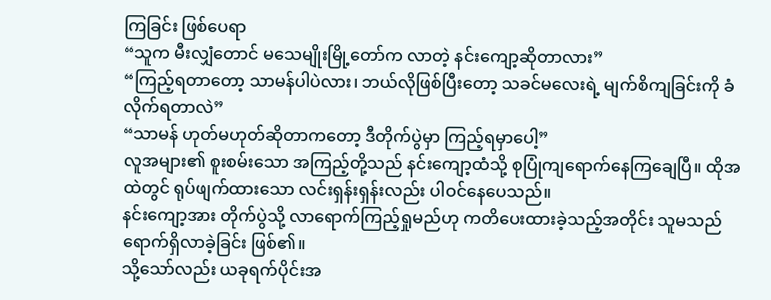ကြခြင်း ဖြစ်ပေရာ
“သူက မီးလျှံတောင် မသေမျိုးမြို့တော်က လာတဲ့ နင်းကျော့ဆိုတာလား”
“ကြည့်ရတာတော့ သာမန်ပါပဲလား၊ ဘယ်လိုဖြစ်ပြီးတော့ သခင်မလေးရဲ့ မျက်စိကျခြင်းကို ခံလိုက်ရတာလဲ”
“သာမန် ဟုတ်မဟုတ်ဆိုတာကတော့ ဒီတိုက်ပွဲမှာ ကြည့်ရမှာပေါ့”
လူအများ၏ စူးစမ်းသော အကြည့်တို့သည် နင်းကျော့ထံသို့ စုပြုံကျရောက်နေကြချေပြီ။ ထိုအထဲတွင် ရုပ်ဖျက်ထားသော လင်းရှန်းရှန်းလည်း ပါဝင်နေပေသည်။
နင်းကျော့အား တိုက်ပွဲသို့ လာရောက်ကြည့်ရှုမည်ဟု ကတိပေးထားခဲ့သည့်အတိုင်း သူမသည် ရောက်ရှိလာခဲ့ခြင်း ဖြစ်၏။
သို့သော်လည်း ယခုရက်ပိုင်းအ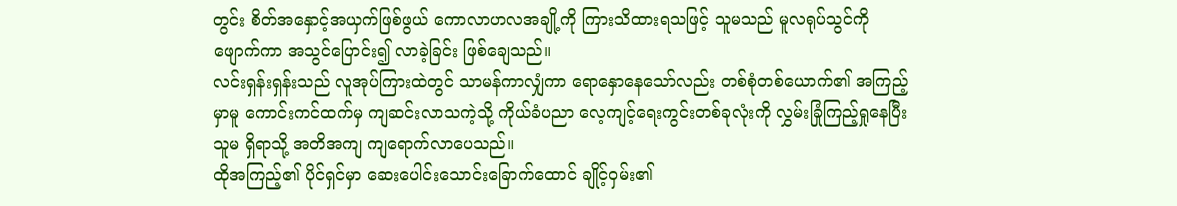တွင်း စိတ်အနှောင့်အယှက်ဖြစ်ဖွယ် ကောလာဟလအချို့ကို ကြားသိထားရသဖြင့် သူမသည် မူလရုပ်သွင်ကို ဖျောက်ကာ အသွင်ပြောင်း၍ လာခဲ့ခြင်း ဖြစ်ချေသည်။
လင်းရှန်းရှန်းသည် လူအုပ်ကြားထဲတွင် သာမန်ကာလျှံကာ ရောနှောနေသော်လည်း တစ်စုံတစ်ယောက်၏ အကြည့်မှာမူ ကောင်းကင်ထက်မှ ကျဆင်းလာသကဲ့သို့ ကိုယ်ခံပညာ လေ့ကျင့်ရေးကွင်းတစ်ခုလုံးကို လွှမ်းခြုံကြည့်ရှုနေပြီး သူမ ရှိရာသို့ အတိအကျ ကျရောက်လာပေသည်။
ထိုအကြည့်၏ ပိုင်ရှင်မှာ ဆေးပေါင်းသောင်းခြောက်ထောင် ချိုင့်ဝှမ်း၏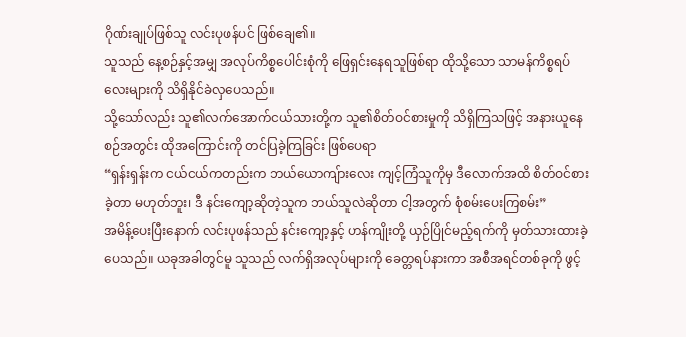ဂိုဏ်းချုပ်ဖြစ်သူ လင်းပုဖန်ပင် ဖြစ်ချေ၏။
သူသည် နေ့စဉ်နှင့်အမျှ အလုပ်ကိစ္စပေါင်းစုံကို ဖြေရှင်းနေရသူဖြစ်ရာ ထိုသို့သော သာမန်ကိစ္စရပ်လေးများကို သိရှိနိုင်ခဲလှပေသည်။
သို့သော်လည်း သူ၏လက်အောက်ငယ်သားတို့က သူ၏စိတ်ဝင်စားမှုကို သိရှိကြသဖြင့် အနားယူနေစဉ်အတွင်း ထိုအကြောင်းကို တင်ပြခဲ့ကြခြင်း ဖြစ်ပေရာ
“ရှန်းရှန်းက ငယ်ငယ်ကတည်းက ဘယ်ယောကျ်ားလေး ကျင့်ကြံသူကိုမှ ဒီလောက်အထိ စိတ်ဝင်စားခဲ့တာ မဟုတ်ဘူး၊ ဒီ နင်းကျော့ဆိုတဲ့သူက ဘယ်သူလဲဆိုတာ ငါ့အတွက် စုံစမ်းပေးကြစမ်း”
အမိန့်ပေးပြီးနောက် လင်းပုဖန်သည် နင်းကျော့နှင့် ဟန်ကျိုးတို့ ယှဉ်ပြိုင်မည့်ရက်ကို မှတ်သားထားခဲ့ပေသည်။ ယခုအခါတွင်မူ သူသည် လက်ရှိအလုပ်များကို ခေတ္တရပ်နားကာ အစီအရင်တစ်ခုကို ဖွင့်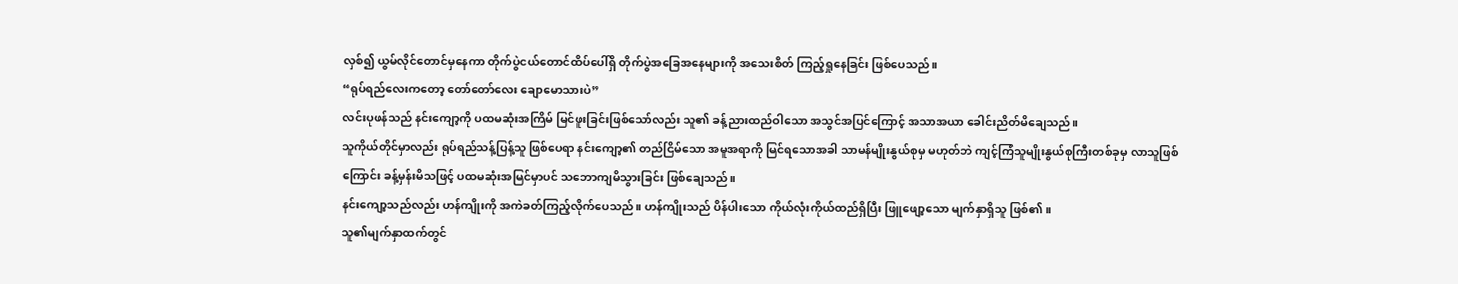လှစ်၍ ယွမ်လိုင်တောင်မှနေကာ တိုက်ပွဲငယ်တောင်ထိပ်ပေါ်ရှိ တိုက်ပွဲအခြေအနေများကို အသေးစိတ် ကြည့်ရှုနေခြင်း ဖြစ်ပေသည်။
“ရုပ်ရည်လေးကတော့ တော်တော်လေး ချောမောသားပဲ”
လင်းပုဖန်သည် နင်းကျော့ကို ပထမဆုံးအကြိမ် မြင်ဖူးခြင်းဖြစ်သော်လည်း သူ၏ ခန့်ညားထည်ဝါသော အသွင်အပြင်ကြောင့် အသာအယာ ခေါင်းညိတ်မိချေသည်။
သူကိုယ်တိုင်မှာလည်း ရုပ်ရည်သန့်ပြန့်သူ ဖြစ်ပေရာ နင်းကျော့၏ တည်ငြိမ်သော အမူအရာကို မြင်ရသောအခါ သာမန်မျိုးနွယ်စုမှ မဟုတ်ဘဲ ကျင့်ကြံသူမျိုးနွယ်စုကြီးတစ်ခုမှ လာသူဖြစ်ကြောင်း ခန့်မှန်းမိသဖြင့် ပထမဆုံးအမြင်မှာပင် သဘောကျမိသွားခြင်း ဖြစ်ချေသည်။
နင်းကျော့သည်လည်း ဟန်ကျိုးကို အကဲခတ်ကြည့်လိုက်ပေသည်။ ဟန်ကျိုးသည် ပိန်ပါးသော ကိုယ်လုံးကိုယ်ထည်ရှိပြီး ဖြူဖျော့သော မျက်နှာရှိသူ ဖြစ်၏။
သူ၏မျက်နှာထက်တွင်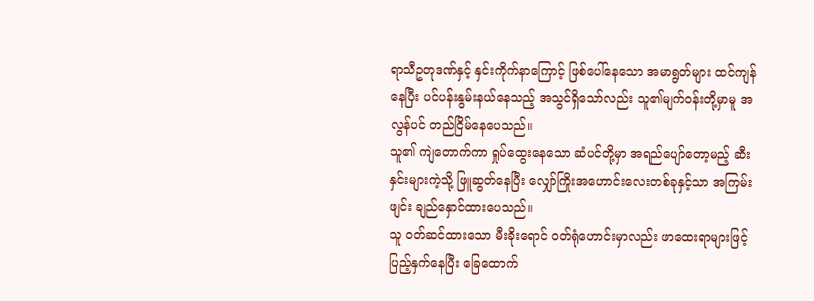ရာသီဥတုဒဏ်နှင့် နှင်းကိုက်နာကြောင့် ဖြစ်ပေါ်နေသော အမာရွတ်များ ထင်ကျန်နေပြီး ပင်ပန်းနွမ်းနယ်နေသည့် အသွင်ရှိသော်လည်း သူ၏မျက်ဝန်းတို့မှာမူ အလွန်ပင် တည်ငြိမ်နေပေသည်။
သူ၏ ကျဲတောက်ကာ ရှုပ်ထွေးနေသော ဆံပင်တို့မှာ အရည်ပျော်တော့မည့် ဆီးနှင်းများကဲ့သို့ ဖြူဆွတ်နေပြီး လျှော်ကြိုးအဟောင်းလေးတစ်ခုနှင့်သာ အကြမ်းဖျင်း ချည်နှောင်ထားပေသည်။
သူ ဝတ်ဆင်ထားသော မီးခိုးရောင် ဝတ်ရုံဟောင်းမှာလည်း ဖာထေးရာများဖြင့် ပြည့်နှက်နေပြီး ခြေထောက်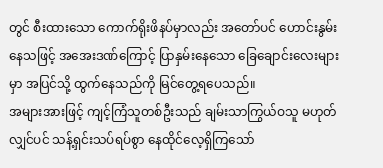တွင် စီးထားသော ကောက်ရိုးဖိနပ်မှာလည်း အတော်ပင် ဟောင်းနွမ်းနေသဖြင့် အအေးဒဏ်ကြောင့် ပြာနှမ်းနေသော ခြေချောင်းလေးများမှာ အပြင်သို့ ထွက်နေသည်ကို မြင်တွေ့ရပေသည်။
အများအားဖြင့် ကျင့်ကြံသူတစ်ဦးသည် ချမ်းသာကြွယ်ဝသူ မဟုတ်လျှင်ပင် သန့်ရှင်းသပ်ရပ်စွာ နေထိုင်လေ့ရှိကြသော်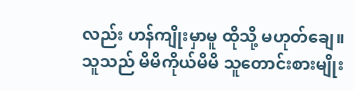လည်း ဟန်ကျိုးမှာမူ ထိုသို့ မဟုတ်ချေ။
သူသည် မိမိကိုယ်မိမိ သူတောင်းစားမျိုး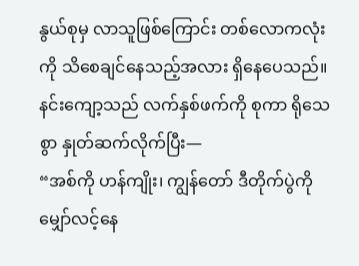နွယ်စုမှ လာသူဖြစ်ကြောင်း တစ်လောကလုံးကို သိစေချင်နေသည့်အလား ရှိနေပေသည်။
နင်းကျော့သည် လက်နှစ်ဖက်ကို စုကာ ရိုသေစွာ နှုတ်ဆက်လိုက်ပြီး—
“အစ်ကို ဟန်ကျိုး၊ ကျွန်တော် ဒီတိုက်ပွဲကို မျှော်လင့်နေ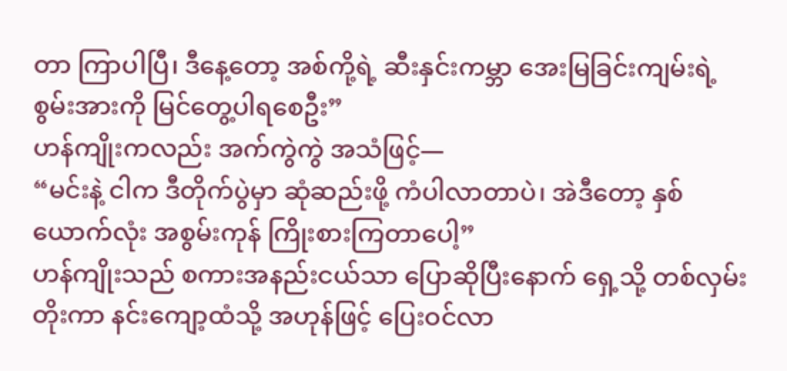တာ ကြာပါပြီ၊ ဒီနေ့တော့ အစ်ကို့ရဲ့ ဆီးနှင်းကမ္ဘာ အေးမြခြင်းကျမ်းရဲ့ စွမ်းအားကို မြင်တွေ့ပါရစေဦး”
ဟန်ကျိုးကလည်း အက်ကွဲကွဲ အသံဖြင့်—
“မင်းနဲ့ ငါက ဒီတိုက်ပွဲမှာ ဆုံဆည်းဖို့ ကံပါလာတာပဲ၊ အဲဒီတော့ နှစ်ယောက်လုံး အစွမ်းကုန် ကြိုးစားကြတာပေါ့”
ဟန်ကျိုးသည် စကားအနည်းငယ်သာ ပြောဆိုပြီးနောက် ရှေ့သို့ တစ်လှမ်းတိုးကာ နင်းကျော့ထံသို့ အဟုန်ဖြင့် ပြေးဝင်လာ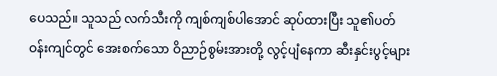ပေသည်။ သူသည် လက်သီးကို ကျစ်ကျစ်ပါအောင် ဆုပ်ထားပြီး သူ၏ပတ်ဝန်းကျင်တွင် အေးစက်သော ဝိညာဉ်စွမ်းအားတို့ လွင့်ပျံနေကာ ဆီးနှင်းပွင့်များ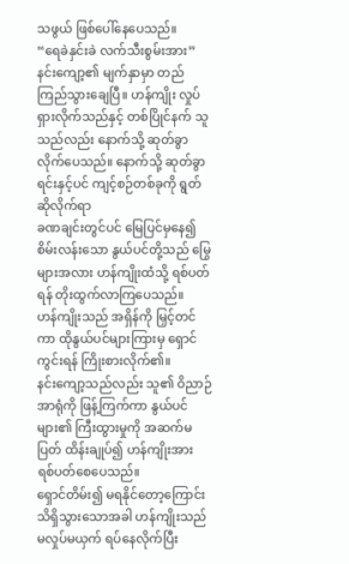သဖွယ် ဖြစ်ပေါ်နေပေသည်။
“ရေခဲနှင်းခဲ လက်သီးစွမ်းအား”
နင်းကျော့၏ မျက်နှာမှာ တည်ကြည်သွားချေပြီ။ ဟန်ကျိုး လှုပ်ရှားလိုက်သည်နှင့် တစ်ပြိုင်နက် သူသည်လည်း နောက်သို့ ဆုတ်ခွာလိုက်ပေသည်။ နောက်သို့ ဆုတ်ခွာရင်းနှင့်ပင် ကျင့်စဉ်တစ်ခုကို ရွတ်ဆိုလိုက်ရာ
ခဏချင်းတွင်ပင် မြေပြင်မှနေ၍ စိမ်းလန်းသော နွယ်ပင်တို့သည် မြွေများအလား ဟန်ကျိုးထံသို့ ရစ်ပတ်ရန် တိုးထွက်လာကြပေသည်။
ဟန်ကျိုးသည် အရှိန်ကို မြှင့်တင်ကာ ထိုနွယ်ပင်များကြားမှ ရှောင်ကွင်းရန် ကြိုးစားလိုက်၏။
နင်းကျော့သည်လည်း သူ၏ ဝိညာဉ်အာရုံကို ဖြန့်ကြက်ကာ နွယ်ပင်များ၏ ကြီးထွားမှုကို အဆက်မပြတ် ထိန်းချုပ်၍ ဟန်ကျိုးအား ရစ်ပတ်စေပေသည်။
ရှောင်တိမ်း၍ မရနိုင်တော့ကြောင်း သိရှိသွားသောအခါ ဟန်ကျိုးသည် မလှုပ်မယှက် ရပ်နေလိုက်ပြီး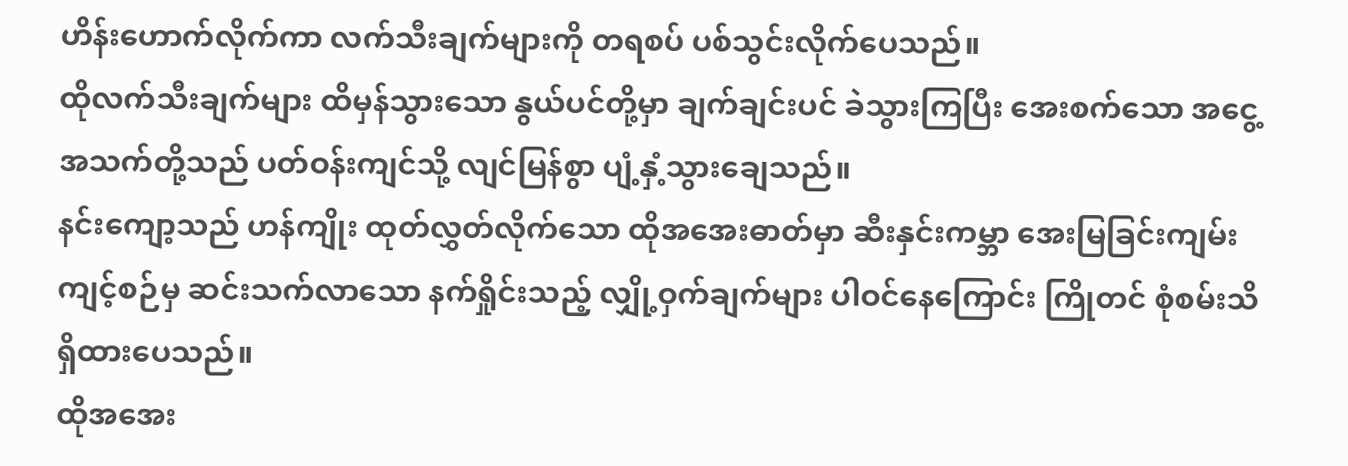ဟိန်းဟောက်လိုက်ကာ လက်သီးချက်များကို တရစပ် ပစ်သွင်းလိုက်ပေသည်။
ထိုလက်သီးချက်များ ထိမှန်သွားသော နွယ်ပင်တို့မှာ ချက်ချင်းပင် ခဲသွားကြပြီး အေးစက်သော အငွေ့အသက်တို့သည် ပတ်ဝန်းကျင်သို့ လျင်မြန်စွာ ပျံ့နှံ့သွားချေသည်။
နင်းကျော့သည် ဟန်ကျိုး ထုတ်လွှတ်လိုက်သော ထိုအအေးဓာတ်မှာ ဆီးနှင်းကမ္ဘာ အေးမြခြင်းကျမ်း ကျင့်စဉ်မှ ဆင်းသက်လာသော နက်ရှိုင်းသည့် လျှို့ဝှက်ချက်များ ပါဝင်နေကြောင်း ကြိုတင် စုံစမ်းသိရှိထားပေသည်။
ထိုအအေး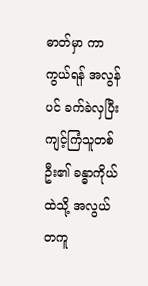ဓာတ်မှာ ကာကွယ်ရန် အလွန်ပင် ခက်ခဲလှပြီး ကျင့်ကြံသူတစ်ဦး၏ ခန္ဓာကိုယ်ထဲသို့ အလွယ်တကူ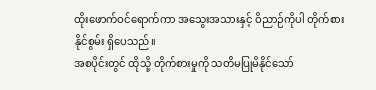ထိုးဖောက်ဝင်ရောက်ကာ အသွေးအသားနှင့် ဝိညာဉ်ကိုပါ တိုက်စားနိုင်စွမ်း ရှိပေသည်။
အစပိုင်းတွင် ထိုသို့ တိုက်စားမှုကို သတိမပြုမိနိုင်သော်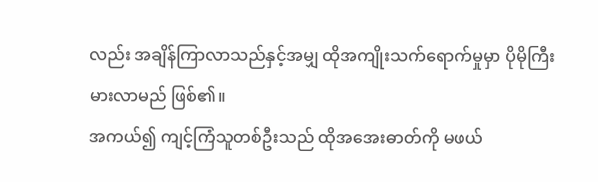လည်း အချိန်ကြာလာသည်နှင့်အမျှ ထိုအကျိုးသက်ရောက်မှုမှာ ပိုမိုကြီးမားလာမည် ဖြစ်၏။
အကယ်၍ ကျင့်ကြံသူတစ်ဦးသည် ထိုအအေးဓာတ်ကို မဖယ်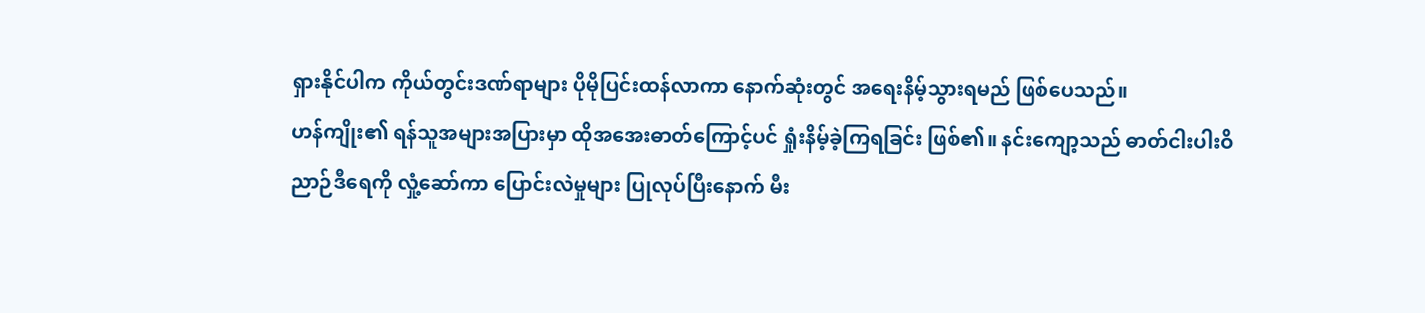ရှားနိုင်ပါက ကိုယ်တွင်းဒဏ်ရာများ ပိုမိုပြင်းထန်လာကာ နောက်ဆုံးတွင် အရေးနိမ့်သွားရမည် ဖြစ်ပေသည်။
ဟန်ကျိုး၏ ရန်သူအများအပြားမှာ ထိုအအေးဓာတ်ကြောင့်ပင် ရှုံးနိမ့်ခဲ့ကြရခြင်း ဖြစ်၏။ နင်းကျော့သည် ဓာတ်ငါးပါးဝိညာဉ်ဒီရေကို လှုံ့ဆော်ကာ ပြောင်းလဲမှုများ ပြုလုပ်ပြီးနောက် မီး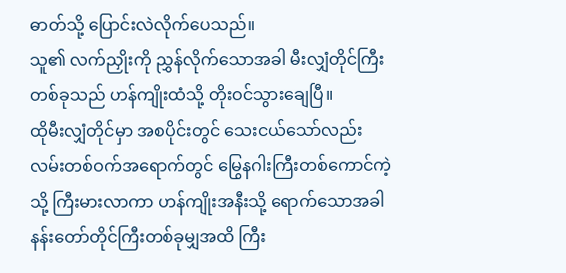ဓာတ်သို့ ပြောင်းလဲလိုက်ပေသည်။
သူ၏ လက်ညှိုးကို ညွှန်လိုက်သောအခါ မီးလျှံတိုင်ကြီးတစ်ခုသည် ဟန်ကျိုးထံသို့ တိုးဝင်သွားချေပြီ။
ထိုမီးလျှံတိုင်မှာ အစပိုင်းတွင် သေးငယ်သော်လည်း လမ်းတစ်ဝက်အရောက်တွင် မြွေနဂါးကြီးတစ်ကောင်ကဲ့သို့ ကြီးမားလာကာ ဟန်ကျိုးအနီးသို့ ရောက်သောအခါ နန်းတော်တိုင်ကြီးတစ်ခုမျှအထိ ကြီး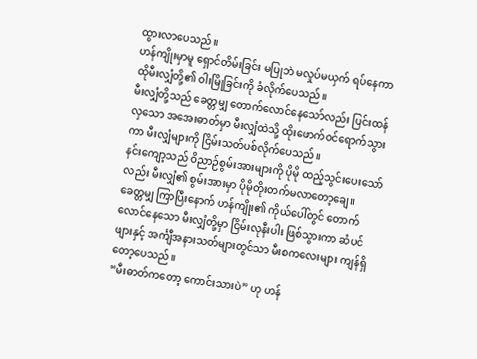ထွားလာပေသည်။
ဟန်ကျိုးမှာမူ ရှောင်တိမ်းခြင်း မပြုဘဲ မလှုပ်မယှက် ရပ်နေကာ ထိုမီးလျှံတို့၏ ဝါးမြိုခြင်းကို ခံလိုက်ပေသည်။
မီးလျှံတို့သည် ခေတ္တမျှ တောက်လောင်နေသော်လည်း ပြင်းထန်လှသော အအေးဓာတ်မှာ မီးလျှံထဲသို့ ထိုးဖောက်ဝင်ရောက်သွားကာ မီးလျှံများကို ငြိမ်းသတ်ပစ်လိုက်ပေသည်။
နင်းကျော့သည် ဝိညာဉ်စွမ်းအားများကို ပိုမို ထည့်သွင်းပေးသော်လည်း မီးလျှံ၏ စွမ်းအားမှာ ပိုမိုတိုးတက်မလာတော့ချေ။
ခေတ္တမျှ ကြာပြီးနောက် ဟန်ကျိုး၏ ကိုယ်ပေါ်တွင် တောက်လောင်နေသော မီးလျှံတို့မှာ ငြိမ်းလုနီးပါး ဖြစ်သွားကာ ဆံပင်ဖျားနှင့် အင်္ကျီအနားသတ်များတွင်သာ မီးစကလေးများ ကျန်ရှိတော့ပေသည်။
“မီးဓာတ်ကတော့ ကောင်းသားပဲ” ဟု ဟန်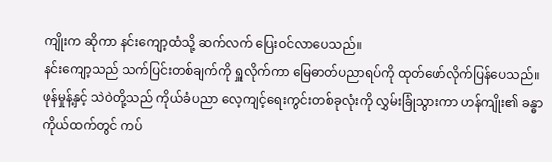ကျိုးက ဆိုကာ နင်းကျော့ထံသို့ ဆက်လက် ပြေးဝင်လာပေသည်။
နင်းကျော့သည် သက်ပြင်းတစ်ချက်ကို ရှူလိုက်ကာ မြေဓာတ်ပညာရပ်ကို ထုတ်ဖော်လိုက်ပြန်ပေသည်။
ဖုန်မှုန့်နှင့် သဲဝဲတို့သည် ကိုယ်ခံပညာ လေ့ကျင့်ရေးကွင်းတစ်ခုလုံးကို လွှမ်းခြုံသွားကာ ဟန်ကျိုး၏ ခန္ဓာကိုယ်ထက်တွင် ကပ်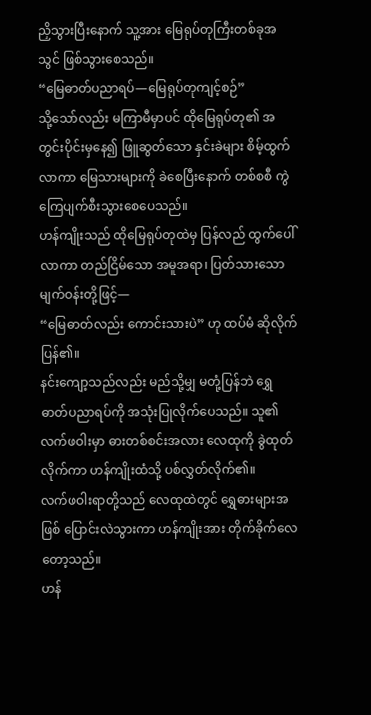ညှိသွားပြီးနောက် သူ့အား မြေရုပ်တုကြီးတစ်ခုအသွင် ဖြစ်သွားစေသည်။
“မြေဓာတ်ပညာရပ်—မြေရုပ်တုကျင့်စဉ်”
သို့သော်လည်း မကြာမီမှာပင် ထိုမြေရုပ်တု၏ အတွင်းပိုင်းမှနေ၍ ဖြူဆွတ်သော နှင်းခဲများ စိမ့်ထွက်လာကာ မြေသားများကို ခဲစေပြီးနောက် တစ်စစီ ကွဲကြေပျက်စီးသွားစေပေသည်။
ဟန်ကျိုးသည် ထိုမြေရုပ်တုထဲမှ ပြန်လည် ထွက်ပေါ်လာကာ တည်ငြိမ်သော အမူအရာ၊ ပြတ်သားသော မျက်ဝန်းတို့ဖြင့်—
“မြေဓာတ်လည်း ကောင်းသားပဲ” ဟု ထပ်မံ ဆိုလိုက်ပြန်၏။
နင်းကျော့သည်လည်း မည်သို့မျှ မတုံ့ပြန်ဘဲ ရွှေဓာတ်ပညာရပ်ကို အသုံးပြုလိုက်ပေသည်။ သူ၏ လက်ဖဝါးမှာ ဓားတစ်စင်းအလား လေထုကို ခွဲထုတ်လိုက်ကာ ဟန်ကျိုးထံသို့ ပစ်လွှတ်လိုက်၏။
လက်ဖဝါးရာတို့သည် လေထုထဲတွင် ရွှေဓားများအဖြစ် ပြောင်းလဲသွားကာ ဟန်ကျိုးအား တိုက်ခိုက်လေတော့သည်။
ဟန်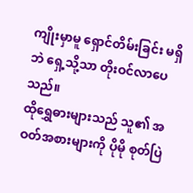ကျိုးမှာမူ ရှောင်တိမ်းခြင်း မရှိဘဲ ရှေ့သို့သာ တိုးဝင်လာပေသည်။
ထိုရွှေဓားများသည် သူ၏ အဝတ်အစားများကို ပိုမို စုတ်ပြဲ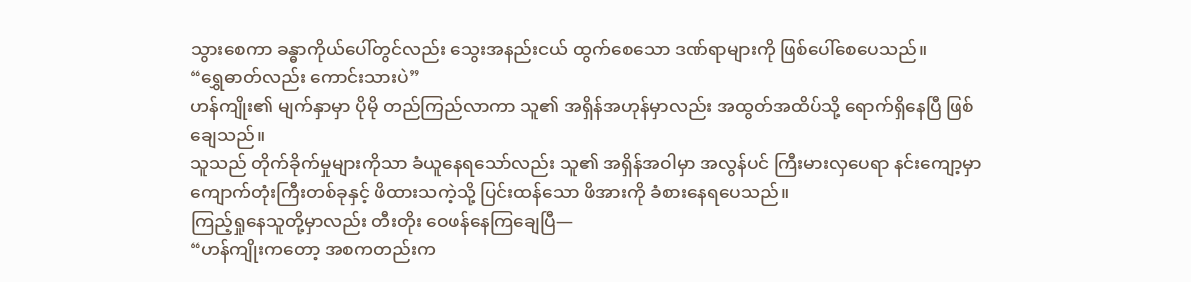သွားစေကာ ခန္ဓာကိုယ်ပေါ်တွင်လည်း သွေးအနည်းငယ် ထွက်စေသော ဒဏ်ရာများကို ဖြစ်ပေါ်စေပေသည်။
“ရွှေဓာတ်လည်း ကောင်းသားပဲ”
ဟန်ကျိုး၏ မျက်နှာမှာ ပိုမို တည်ကြည်လာကာ သူ၏ အရှိန်အဟုန်မှာလည်း အထွတ်အထိပ်သို့ ရောက်ရှိနေပြီ ဖြစ်ချေသည်။
သူသည် တိုက်ခိုက်မှုများကိုသာ ခံယူနေရသော်လည်း သူ၏ အရှိန်အဝါမှာ အလွန်ပင် ကြီးမားလှပေရာ နင်းကျော့မှာ ကျောက်တုံးကြီးတစ်ခုနှင့် ဖိထားသကဲ့သို့ ပြင်းထန်သော ဖိအားကို ခံစားနေရပေသည်။
ကြည့်ရှုနေသူတို့မှာလည်း တီးတိုး ဝေဖန်နေကြချေပြီ—
“ဟန်ကျိုးကတော့ အစကတည်းက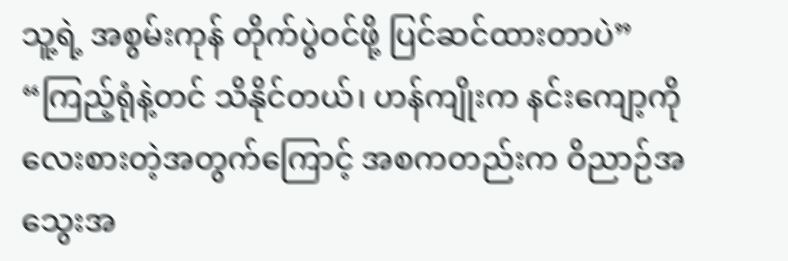သူ့ရဲ့ အစွမ်းကုန် တိုက်ပွဲဝင်ဖို့ ပြင်ဆင်ထားတာပဲ”
“ကြည့်ရုံနဲ့တင် သိနိုင်တယ်၊ ဟန်ကျိုးက နင်းကျော့ကို လေးစားတဲ့အတွက်ကြောင့် အစကတည်းက ဝိညာဉ်အသွေးအ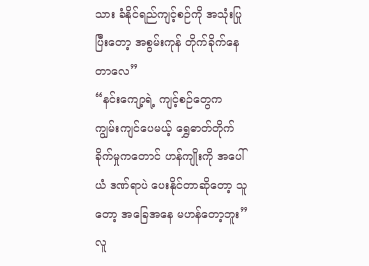သား ခံနိုင်ရည်ကျင့်စဉ်ကို အသုံးပြုပြီးတော့ အစွမ်းကုန် တိုက်ခိုက်နေတာလေ”
“နင်းကျော့ရဲ့ ကျင့်စဉ်တွေက ကျွမ်းကျင်ပေမယ့် ရွှေဓာတ်တိုက်ခိုက်မှုကတောင် ဟန်ကျိုးကို အပေါ်ယံ ဒဏ်ရာပဲ ပေးနိုင်တာဆိုတော့ သူတော့ အခြေအနေ မဟန်တော့ဘူး”
လူ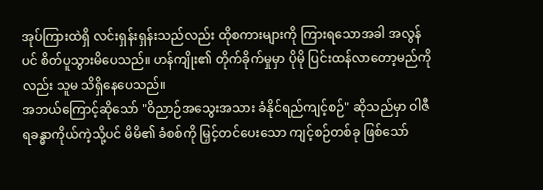အုပ်ကြားထဲရှိ လင်းရှန်းရှန်းသည်လည်း ထိုစကားများကို ကြားရသောအခါ အလွန်ပင် စိတ်ပူသွားမိပေသည်။ ဟန်ကျိုး၏ တိုက်ခိုက်မှုမှာ ပိုမို ပြင်းထန်လာတော့မည်ကိုလည်း သူမ သိရှိနေပေသည်။
အဘယ်ကြောင့်ဆိုသော် "ဝိညာဉ်အသွေးအသား ခံနိုင်ရည်ကျင့်စဉ်" ဆိုသည်မှာ ဝါဇီရခန္ဓာကိုယ်ကဲ့သို့ပင် မိမိ၏ ခံစစ်ကို မြှင့်တင်ပေးသော ကျင့်စဉ်တစ်ခု ဖြစ်သော်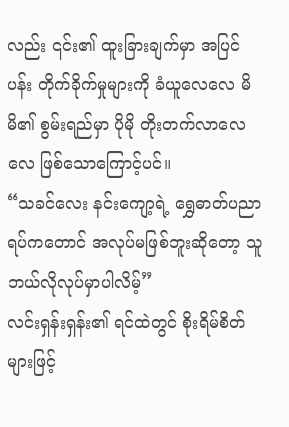လည်း ၎င်း၏ ထူးခြားချက်မှာ အပြင်ပန်း တိုက်ခိုက်မှုများကို ခံယူလေလေ မိမိ၏ စွမ်းရည်မှာ ပိုမို တိုးတက်လာလေလေ ဖြစ်သောကြောင့်ပင်။
“သခင်လေး နင်းကျော့ရဲ့ ရွှေဓာတ်ပညာရပ်ကတောင် အလုပ်မဖြစ်ဘူးဆိုတော့ သူ ဘယ်လိုလုပ်မှာပါလိမ့်”
လင်းရှန်းရှန်း၏ ရင်ထဲတွင် စိုးရိမ်စိတ်များဖြင့်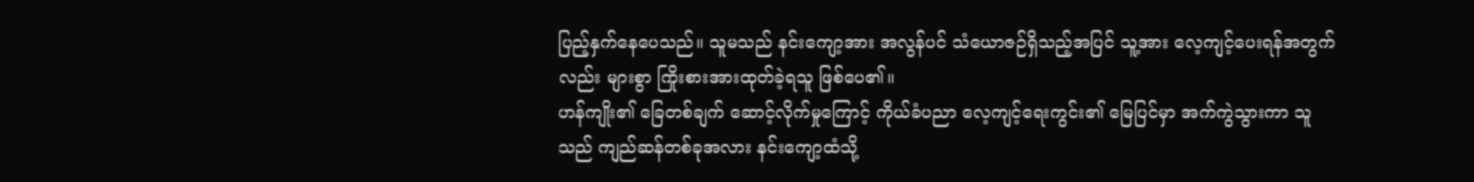ပြည့်နှက်နေပေသည်။ သူမသည် နင်းကျော့အား အလွန်ပင် သံယောဇဉ်ရှိသည့်အပြင် သူ့အား လေ့ကျင့်ပေးရန်အတွက်လည်း များစွာ ကြိုးစားအားထုတ်ခဲ့ရသူ ဖြစ်ပေ၏။
ဟန်ကျိုး၏ ခြေတစ်ချက် ဆောင့်လိုက်မှုကြောင့် ကိုယ်ခံပညာ လေ့ကျင့်ရေးကွင်း၏ မြေပြင်မှာ အက်ကွဲသွားကာ သူသည် ကျည်ဆန်တစ်ခုအလား နင်းကျော့ထံသို့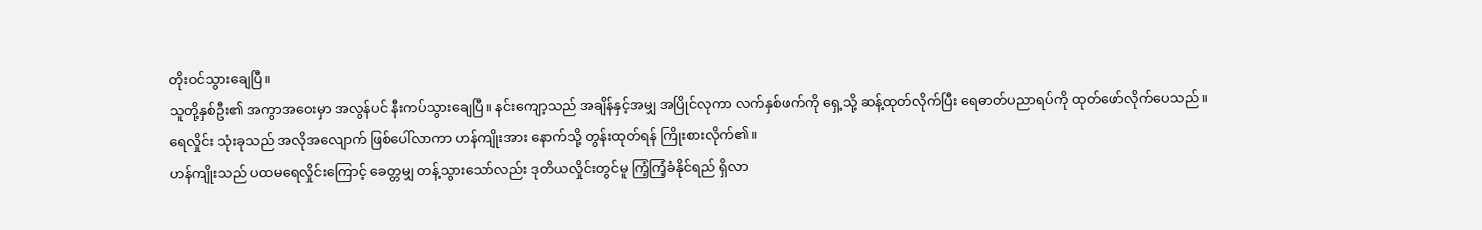တိုးဝင်သွားချေပြီ။
သူတို့နှစ်ဦး၏ အကွာအဝေးမှာ အလွန်ပင် နီးကပ်သွားချေပြီ။ နင်းကျော့သည် အချိန်နှင့်အမျှ အပြိုင်လုကာ လက်နှစ်ဖက်ကို ရှေ့သို့ ဆန့်ထုတ်လိုက်ပြီး ရေဓာတ်ပညာရပ်ကို ထုတ်ဖော်လိုက်ပေသည်။
ရေလှိုင်း သုံးခုသည် အလိုအလျောက် ဖြစ်ပေါ်လာကာ ဟန်ကျိုးအား နောက်သို့ တွန်းထုတ်ရန် ကြိုးစားလိုက်၏။
ဟန်ကျိုးသည် ပထမရေလှိုင်းကြောင့် ခေတ္တမျှ တန့်သွားသော်လည်း ဒုတိယလှိုင်းတွင်မူ ကြံ့ကြံ့ခံနိုင်ရည် ရှိလာ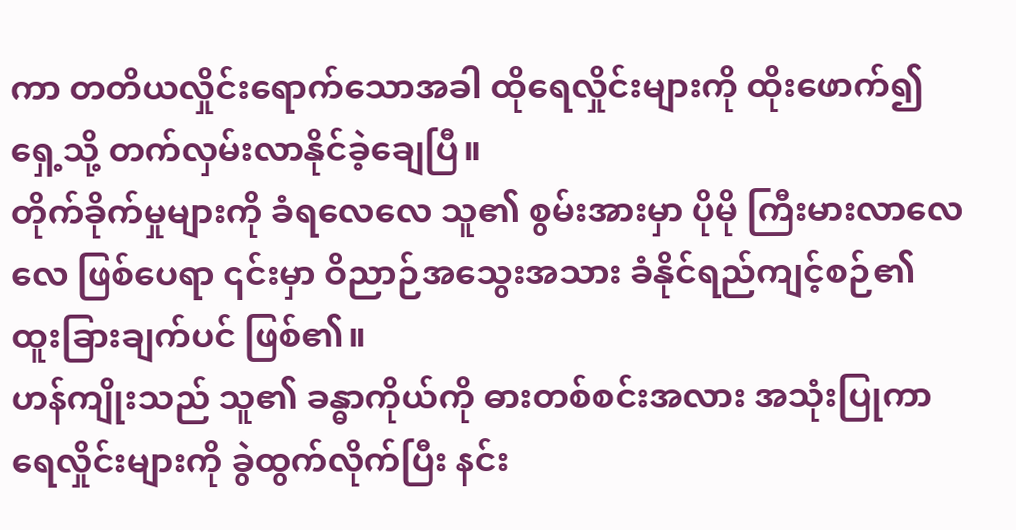ကာ တတိယလှိုင်းရောက်သောအခါ ထိုရေလှိုင်းများကို ထိုးဖောက်၍ ရှေ့သို့ တက်လှမ်းလာနိုင်ခဲ့ချေပြီ။
တိုက်ခိုက်မှုများကို ခံရလေလေ သူ၏ စွမ်းအားမှာ ပိုမို ကြီးမားလာလေလေ ဖြစ်ပေရာ ၎င်းမှာ ဝိညာဉ်အသွေးအသား ခံနိုင်ရည်ကျင့်စဉ်၏ ထူးခြားချက်ပင် ဖြစ်၏။
ဟန်ကျိုးသည် သူ၏ ခန္ဓာကိုယ်ကို ဓားတစ်စင်းအလား အသုံးပြုကာ ရေလှိုင်းများကို ခွဲထွက်လိုက်ပြီး နင်း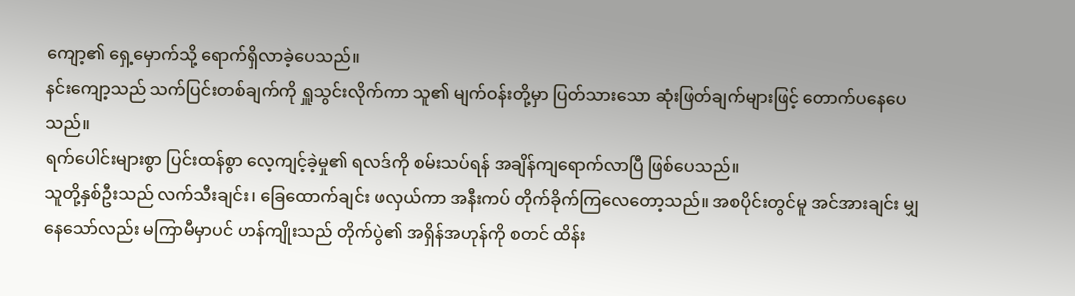ကျော့၏ ရှေ့မှောက်သို့ ရောက်ရှိလာခဲ့ပေသည်။
နင်းကျော့သည် သက်ပြင်းတစ်ချက်ကို ရှူသွင်းလိုက်ကာ သူ၏ မျက်ဝန်းတို့မှာ ပြတ်သားသော ဆုံးဖြတ်ချက်များဖြင့် တောက်ပနေပေသည်။
ရက်ပေါင်းများစွာ ပြင်းထန်စွာ လေ့ကျင့်ခဲ့မှု၏ ရလဒ်ကို စမ်းသပ်ရန် အချိန်ကျရောက်လာပြီ ဖြစ်ပေသည်။
သူတို့နှစ်ဦးသည် လက်သီးချင်း၊ ခြေထောက်ချင်း ဖလှယ်ကာ အနီးကပ် တိုက်ခိုက်ကြလေတော့သည်။ အစပိုင်းတွင်မူ အင်အားချင်း မျှနေသော်လည်း မကြာမီမှာပင် ဟန်ကျိုးသည် တိုက်ပွဲ၏ အရှိန်အဟုန်ကို စတင် ထိန်း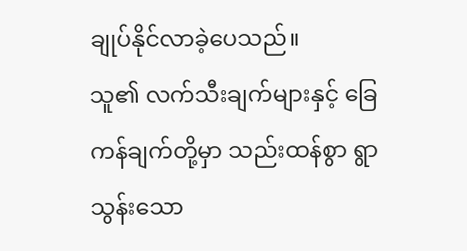ချုပ်နိုင်လာခဲ့ပေသည်။
သူ၏ လက်သီးချက်များနှင့် ခြေကန်ချက်တို့မှာ သည်းထန်စွာ ရွာသွန်းသော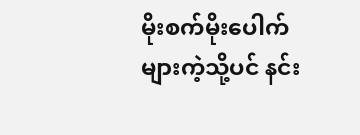မိုးစက်မိုးပေါက်များကဲ့သို့ပင် နင်း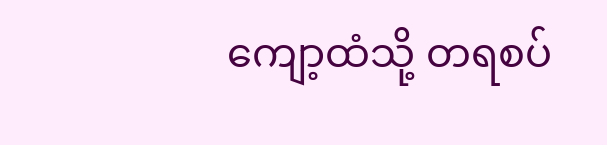ကျော့ထံသို့ တရစပ်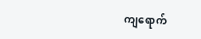ကျရောက်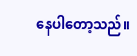နေပါတော့သည်။